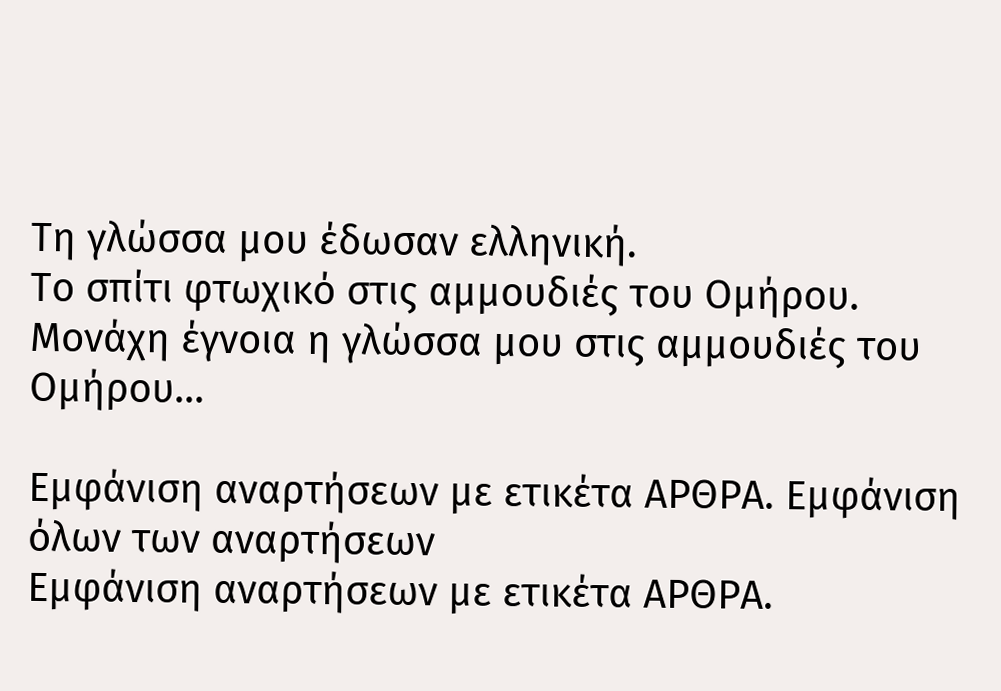Τη γλώσσα μου έδωσαν ελληνική.
Tο σπίτι φτωχικό στις αμμουδιές του Ομήρου.
Μονάχη έγνοια η γλώσσα μου στις αμμουδιές του Ομήρου...

Εμφάνιση αναρτήσεων με ετικέτα ΑΡΘΡΑ. Εμφάνιση όλων των αναρτήσεων
Εμφάνιση αναρτήσεων με ετικέτα ΑΡΘΡΑ.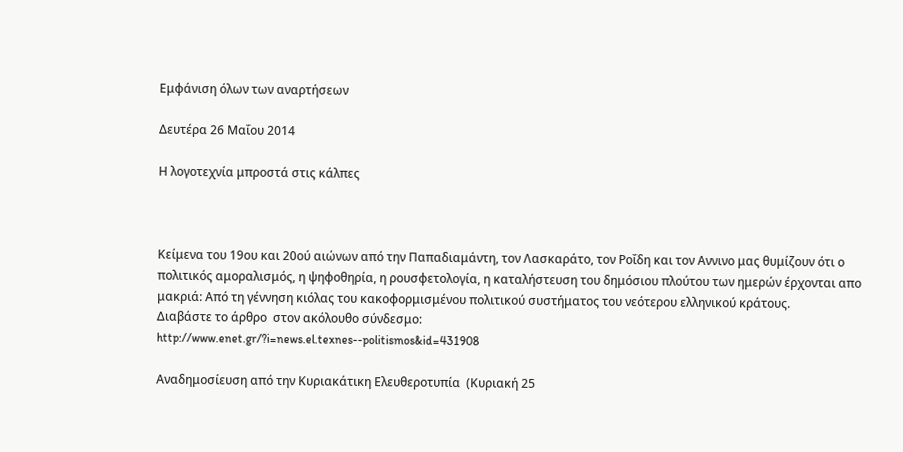Εμφάνιση όλων των αναρτήσεων

Δευτέρα 26 Μαΐου 2014

Η λογοτεχνία μπροστά στις κάλπες



Κείμενα του 19ου και 20ού αιώνων από την Παπαδιαμάντη, τον Λασκαράτο, τον Ροΐδη και τον Αννινο μας θυμίζουν ότι ο πολιτικός αμοραλισμός, η ψηφοθηρία, η ρουσφετολογία, η καταλήστευση του δημόσιου πλούτου των ημερών έρχονται απο μακριά: Από τη γέννηση κιόλας του κακοφορμισμένου πολιτικού συστήματος του νεότερου ελληνικού κράτους.
Διαβάστε το άρθρο  στον ακόλουθο σύνδεσμο:
http://www.enet.gr/?i=news.el.texnes--politismos&id=431908

Αναδημοσίευση από την Κυριακάτικη Ελευθεροτυπία  (Κυριακή 25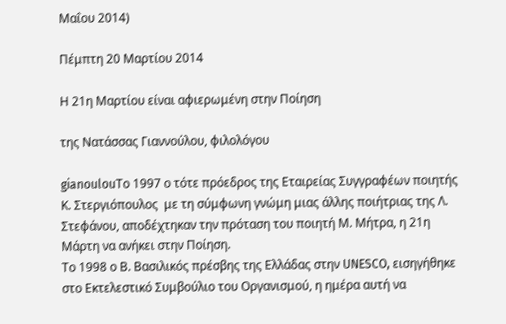Μαΐου 2014)

Πέμπτη 20 Μαρτίου 2014

Η 21η Μαρτίου είναι αφιερωμένη στην Ποίηση

της Νατάσσας Γιαννούλου, φιλολόγου

gianoulouΤο 1997 ο τότε πρόεδρος της Εταιρείας Συγγραφέων ποιητής Κ. Στεργιόπουλος  με τη σύμφωνη γνώμη μιας άλλης ποιήτριας της Λ. Στεφάνου, αποδέχτηκαν την πρόταση του ποιητή Μ. Μήτρα, η 21η Μάρτη να ανήκει στην Ποίηση.
Το 1998 ο Β. Βασιλικός πρέσβης της Ελλάδας στην UNESCO, εισηγήθηκε στο Εκτελεστικό Συμβούλιο του Οργανισμού, η ημέρα αυτή να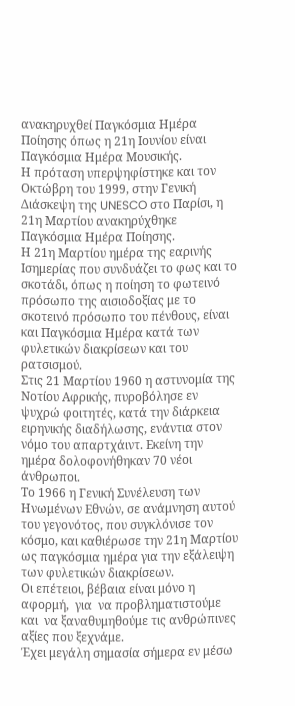ανακηρυχθεί Παγκόσμια Ημέρα Ποίησης όπως η 21η Ιουνίου είναι Παγκόσμια Ημέρα Μουσικής.
Η πρόταση υπερψηφίστηκε και τον Οκτώβρη του 1999, στην Γενική Διάσκεψη της UNESCO στο Παρίσι, η 21η Μαρτίου ανακηρύχθηκε Παγκόσμια Ημέρα Ποίησης.
Η 21η Μαρτίου ημέρα της εαρινής Ισημερίας που συνδυάζει το φως και το σκοτάδι, όπως η ποίηση το φωτεινό πρόσωπο της αισιοδοξίας με το σκοτεινό πρόσωπο του πένθους, είναι και Παγκόσμια Ημέρα κατά των φυλετικών διακρίσεων και του ρατσισμού.
Στις 21 Μαρτίου 1960 η αστυνομία της Νοτίου Αφρικής, πυροβόλησε εν ψυχρώ φοιτητές, κατά την διάρκεια ειρηνικής διαδήλωσης, ενάντια στον νόμο του απαρτχάιντ. Εκείνη την ημέρα δολοφονήθηκαν 70 νέοι άνθρωποι.
Το 1966 η Γενική Συνέλευση των Ηνωμένων Εθνών, σε ανάμνηση αυτού του γεγονότος, που συγκλόνισε τον κόσμο, και καθιέρωσε την 21η Μαρτίου ως παγκόσμια ημέρα για την εξάλειψη των φυλετικών διακρίσεων.
Οι επέτειοι, βέβαια είναι μόνο η αφορμή,  για  να προβληματιστούμε και  να ξαναθυμηθούμε τις ανθρώπινες αξίες που ξεχνάμε.
Έχει μεγάλη σημασία σήμερα εν μέσω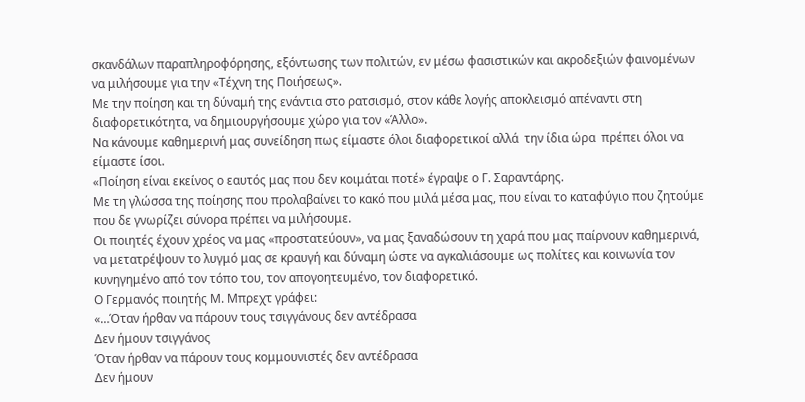σκανδάλων παραπληροφόρησης, εξόντωσης των πολιτών, εν μέσω φασιστικών και ακροδεξιών φαινομένων να μιλήσουμε για την «Τέχνη της Ποιήσεως».
Με την ποίηση και τη δύναμή της ενάντια στο ρατσισμό, στον κάθε λογής αποκλεισμό απέναντι στη διαφορετικότητα, να δημιουργήσουμε χώρο για τον «Άλλο».
Να κάνουμε καθημερινή μας συνείδηση πως είμαστε όλοι διαφορετικοί αλλά  την ίδια ώρα  πρέπει όλοι να είμαστε ίσοι.
«Ποίηση είναι εκείνος ο εαυτός μας που δεν κοιμάται ποτέ» έγραψε ο Γ. Σαραντάρης.
Με τη γλώσσα της ποίησης που προλαβαίνει το κακό που μιλά μέσα μας, που είναι το καταφύγιο που ζητούμε που δε γνωρίζει σύνορα πρέπει να μιλήσουμε.
Οι ποιητές έχουν χρέος να μας «προστατεύουν», να μας ξαναδώσουν τη χαρά που μας παίρνουν καθημερινά, να μετατρέψουν το λυγμό μας σε κραυγή και δύναμη ώστε να αγκαλιάσουμε ως πολίτες και κοινωνία τον κυνηγημένο από τον τόπο του, τον απογοητευμένο, τον διαφορετικό.
Ο Γερμανός ποιητής Μ. Μπρεχτ γράφει:
«…Όταν ήρθαν να πάρουν τους τσιγγάνους δεν αντέδρασα
Δεν ήμουν τσιγγάνος
Όταν ήρθαν να πάρουν τους κομμουνιστές δεν αντέδρασα
Δεν ήμουν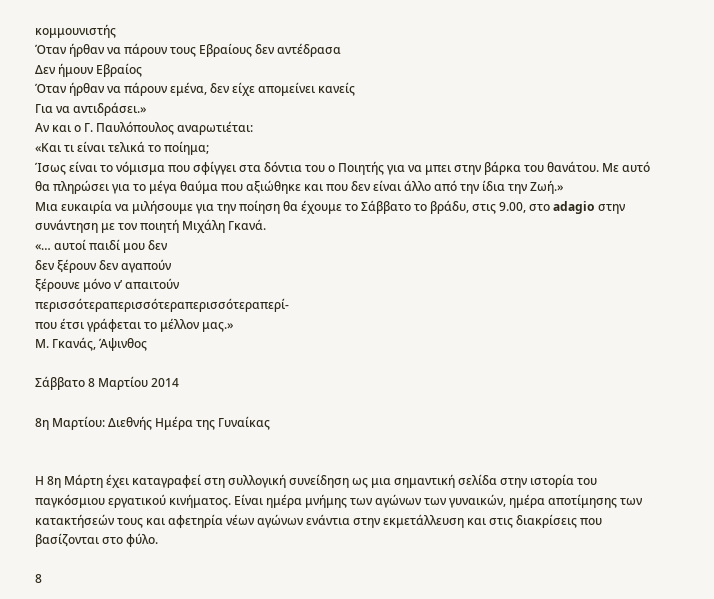κομμουνιστής
Όταν ήρθαν να πάρουν τους Εβραίους δεν αντέδρασα
Δεν ήμουν Εβραίος
Όταν ήρθαν να πάρουν εμένα, δεν είχε απομείνει κανείς
Για να αντιδράσει.»
Αν και ο Γ. Παυλόπουλος αναρωτιέται:
«Και τι είναι τελικά το ποίημα;
Ίσως είναι το νόμισμα που σφίγγει στα δόντια του ο Ποιητής για να μπει στην βάρκα του θανάτου. Με αυτό θα πληρώσει για το μέγα θαύμα που αξιώθηκε και που δεν είναι άλλο από την ίδια την Ζωή.»
Μια ευκαιρία να μιλήσουμε για την ποίηση θα έχουμε το Σάββατο το βράδυ, στις 9.00, στο adagio στην συνάντηση με τον ποιητή Μιχάλη Γκανά.
«… αυτοί παιδί μου δεν
δεν ξέρουν δεν αγαπούν
ξέρουνε μόνο ν’ απαιτούν
περισσότεραπερισσότεραπερισσότεραπερί-
που έτσι γράφεται το μέλλον μας.»
Μ. Γκανάς, Άψινθος

Σάββατο 8 Μαρτίου 2014

8η Μαρτίου: Διεθνής Ημέρα της Γυναίκας


Η 8η Μάρτη έχει καταγραφεί στη συλλογική συνείδηση ως μια σημαντική σελίδα στην ιστορία του παγκόσμιου εργατικού κινήματος. Είναι ημέρα μνήμης των αγώνων των γυναικών, ημέρα αποτίμησης των κατακτήσεών τους και αφετηρία νέων αγώνων ενάντια στην εκμετάλλευση και στις διακρίσεις που βασίζονται στο φύλο.

8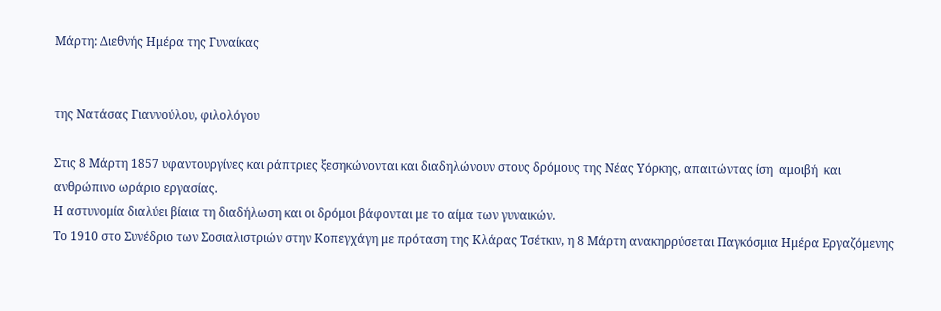Μάρτη: Διεθνής Ημέρα της Γυναίκας


της Νατάσας Γιαννούλου, φιλολόγου

Στις 8 Μάρτη 1857 υφαντουργίνες και ράπτριες ξεσηκώνονται και διαδηλώνουν στους δρόμους της Νέας Υόρκης, απαιτώντας ίση  αμοιβή  και ανθρώπινο ωράριο εργασίας.
Η αστυνομία διαλύει βίαια τη διαδήλωση και οι δρόμοι βάφονται με το αίμα των γυναικών.
Το 1910 στο Συνέδριο των Σοσιαλιστριών στην Κοπεγχάγη με πρόταση της Κλάρας Τσέτκιν, η 8 Μάρτη ανακηρρύσεται Παγκόσμια Ημέρα Εργαζόμενης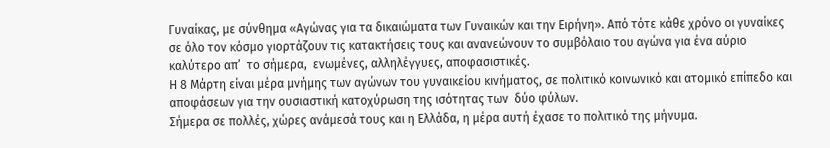Γυναίκας, με σύνθημα «Αγώνας για τα δικαιώματα των Γυναικών και την Ειρήνη». Από τότε κάθε χρόνο οι γυναίκες σε όλο τον κόσμο γιορτάζουν τις κατακτήσεις τους και ανανεώνουν το συμβόλαιο του αγώνα για ένα αύριο καλύτερο απ’  το σήμερα,  ενωμένες, αλληλέγγυες, αποφασιστικές.
Η 8 Μάρτη είναι μέρα μνήμης των αγώνων του γυναικείου κινήματος, σε πολιτικό κοινωνικό και ατομικό επίπεδο και αποφάσεων για την ουσιαστική κατοχύρωση της ισότητας των  δύο φύλων.
Σήμερα σε πολλές, χώρες ανάμεσά τους και η Ελλάδα, η μέρα αυτή έχασε το πολιτικό της μήνυμα.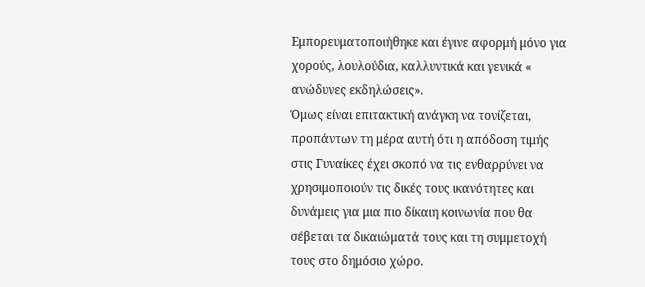Εμπορευματοποιήθηκε και έγινε αφορμή μόνο για χορούς, λουλούδια, καλλυντικά και γενικά « ανώδυνες εκδηλώσεις».
Όμως είναι επιτακτική ανάγκη να τονίζεται, προπάντων τη μέρα αυτή ότι η απόδοση τιμής στις Γυναίκες έχει σκοπό να τις ενθαρρύνει να χρησιμοποιούν τις δικές τους ικανότητες και δυνάμεις για μια πιο δίκαιη κοινωνία που θα σέβεται τα δικαιώματά τους και τη συμμετοχή τους στο δημόσιο χώρο.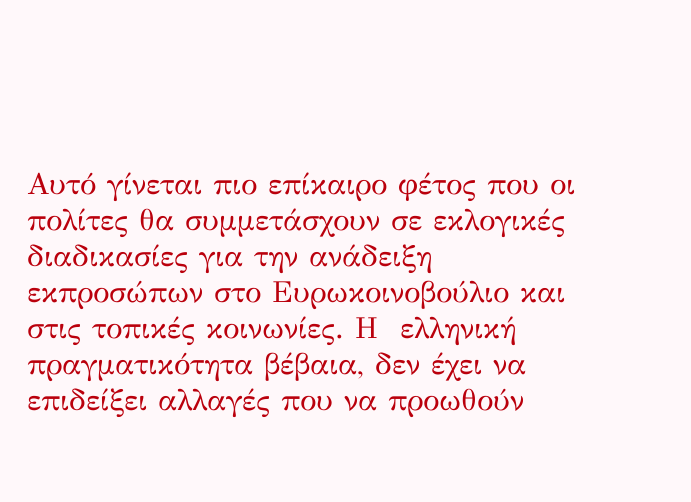Αυτό γίνεται πιο επίκαιρο φέτος που οι πολίτες θα συμμετάσχουν σε εκλογικές διαδικασίες για την ανάδειξη εκπροσώπων στο Ευρωκοινοβούλιο και στις τοπικές κοινωνίες. Η  ελληνική πραγματικότητα βέβαια, δεν έχει να επιδείξει αλλαγές που να προωθούν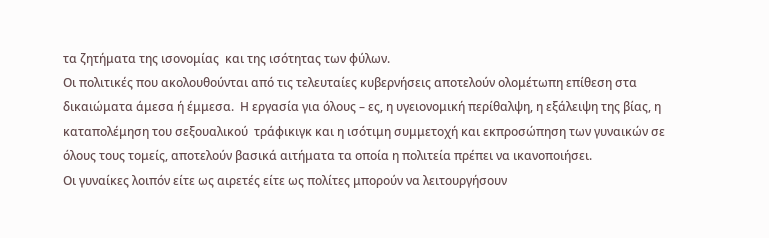τα ζητήματα της ισονομίας  και της ισότητας των φύλων.
Οι πολιτικές που ακολουθούνται από τις τελευταίες κυβερνήσεις αποτελούν ολομέτωπη επίθεση στα δικαιώματα άμεσα ή έμμεσα.  Η εργασία για όλους – ες, η υγειονομική περίθαλψη, η εξάλειψη της βίας, η καταπολέμηση του σεξουαλικού  τράφικιγκ και η ισότιμη συμμετοχή και εκπροσώπηση των γυναικών σε όλους τους τομείς, αποτελούν βασικά αιτήματα τα οποία η πολιτεία πρέπει να ικανοποιήσει.
Οι γυναίκες λοιπόν είτε ως αιρετές είτε ως πολίτες μπορούν να λειτουργήσουν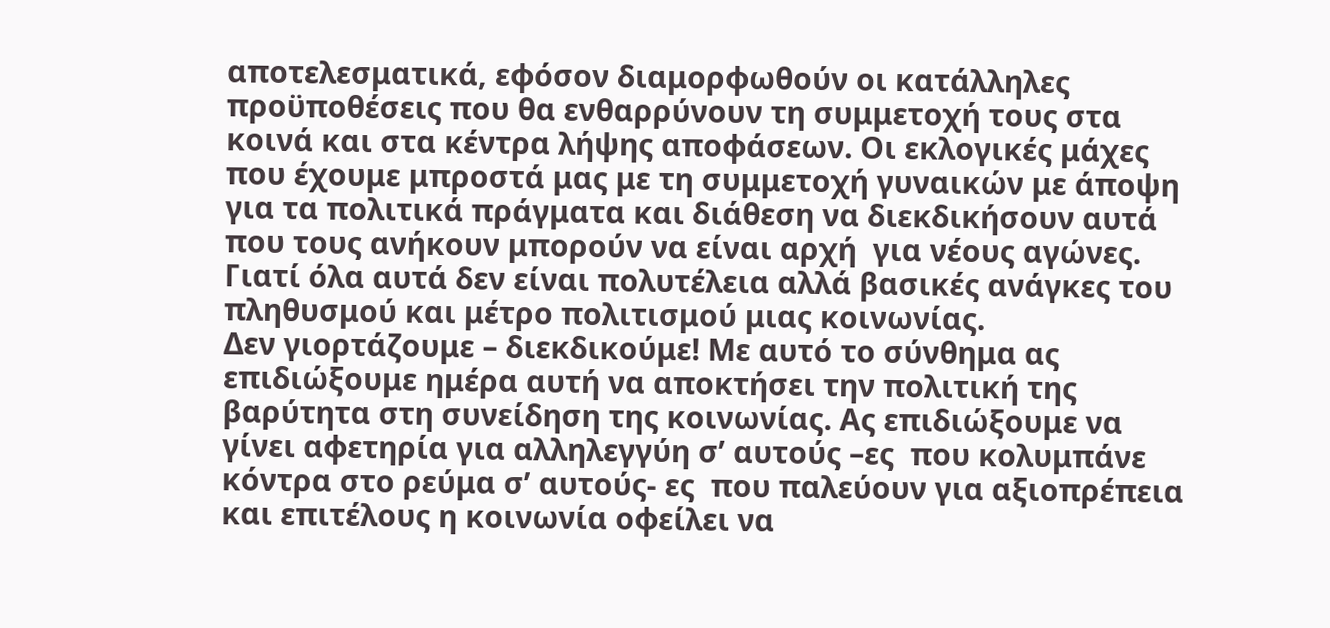αποτελεσματικά, εφόσον διαμορφωθούν οι κατάλληλες προϋποθέσεις που θα ενθαρρύνουν τη συμμετοχή τους στα κοινά και στα κέντρα λήψης αποφάσεων. Οι εκλογικές μάχες που έχουμε μπροστά μας με τη συμμετοχή γυναικών με άποψη για τα πολιτικά πράγματα και διάθεση να διεκδικήσουν αυτά που τους ανήκουν μπορούν να είναι αρχή  για νέους αγώνες.
Γιατί όλα αυτά δεν είναι πολυτέλεια αλλά βασικές ανάγκες του πληθυσμού και μέτρο πολιτισμού μιας κοινωνίας.
Δεν γιορτάζουμε – διεκδικούμε! Με αυτό το σύνθημα ας επιδιώξουμε ημέρα αυτή να αποκτήσει την πολιτική της βαρύτητα στη συνείδηση της κοινωνίας. Ας επιδιώξουμε να γίνει αφετηρία για αλληλεγγύη σ’ αυτούς –ες  που κολυμπάνε κόντρα στο ρεύμα σ’ αυτούς- ες  που παλεύουν για αξιοπρέπεια και επιτέλους η κοινωνία οφείλει να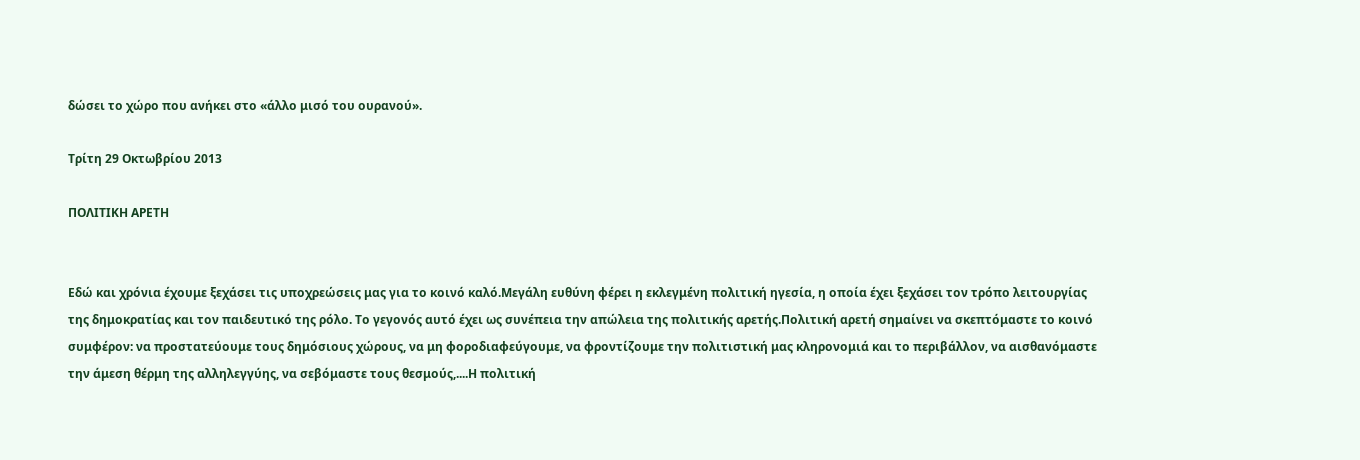δώσει το χώρο που ανήκει στο «άλλο μισό του ουρανού».

Τρίτη 29 Οκτωβρίου 2013

ΠΟΛΙΤΙΚΗ ΑΡΕΤΗ


Εδώ και χρόνια έχουμε ξεχάσει τις υποχρεώσεις μας για το κοινό καλό.Μεγάλη ευθύνη φέρει η εκλεγμένη πολιτική ηγεσία, η οποία έχει ξεχάσει τον τρόπο λειτουργίας της δημοκρατίας και τον παιδευτικό της ρόλο. Το γεγονός αυτό έχει ως συνέπεια την απώλεια της πολιτικής αρετής.Πολιτική αρετή σημαίνει να σκεπτόμαστε το κοινό συμφέρον: να προστατεύουμε τους δημόσιους χώρους, να μη φοροδιαφεύγουμε, να φροντίζουμε την πολιτιστική μας κληρονομιά και το περιβάλλον, να αισθανόμαστε την άμεση θέρμη της αλληλεγγύης, να σεβόμαστε τους θεσμούς,....Η πολιτική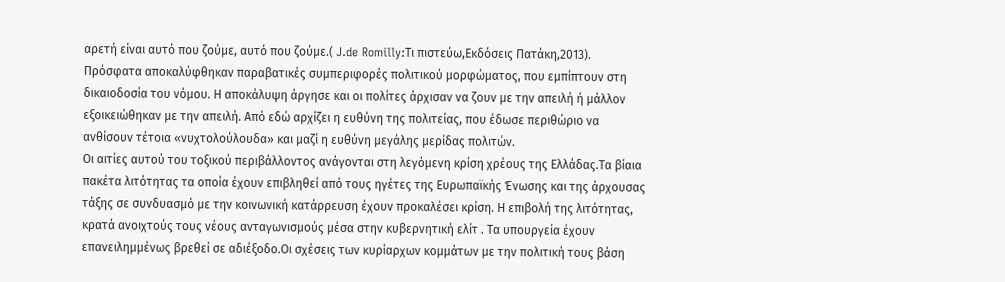αρετή είναι αυτό που ζούμε, αυτό που ζούμε.( J.de Romilly:Τι πιστεύω,Εκδόσεις Πατάκη,2013).
Πρόσφατα αποκαλύφθηκαν παραβατικές συμπεριφορές πολιτικού μορφώματος, που εμπίπτουν στη δικαιοδοσία του νόμου. Η αποκάλυψη άργησε και οι πολίτες άρχισαν να ζουν με την απειλή ή μάλλον εξοικειώθηκαν με την απειλή. Από εδώ αρχίζει η ευθύνη της πολιτείας, που έδωσε περιθώριο να ανθίσουν τέτοια «νυχτολούλουδα» και μαζί η ευθύνη μεγάλης μερίδας πολιτών.
Οι αιτίες αυτού του τοξικού περιβάλλοντος ανάγονται στη λεγόμενη κρίση χρέους της Ελλάδας.Τα βίαια πακέτα λιτότητας τα οποία έχουν επιβληθεί από τους ηγέτες της Ευρωπαϊκής Ένωσης και της άρχουσας τάξης σε συνδυασμό με την κοινωνική κατάρρευση έχουν προκαλέσει κρίση. Η επιβολή της λιτότητας, κρατά ανοιχτούς τους νέους ανταγωνισμούς μέσα στην κυβερνητική ελίτ . Τα υπουργεία έχουν επανειλημμένως βρεθεί σε αδιέξοδο.Οι σχέσεις των κυρίαρχων κομμάτων με την πολιτική τους βάση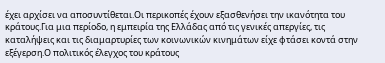έχει αρχίσει να αποσυντίθεται.Οι περικοπές έχουν εξασθενήσει την ικανότητα του κράτους.Για μια περίοδο, η εμπειρία της Ελλάδας από τις γενικές απεργίες, τις καταλήψεις και τις διαμαρτυρίες των κοινωνικών κινημάτων είχε φτάσει κοντά στην εξέγερση.Ο πολιτικός έλεγχος του κράτους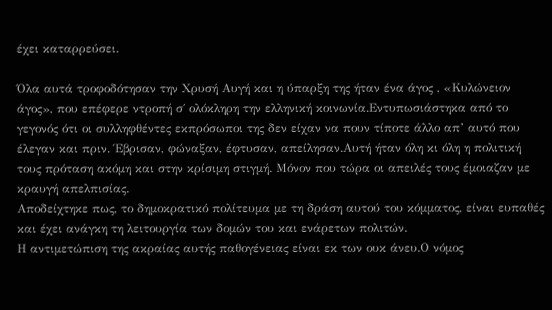έχει καταρρεύσει.

Όλα αυτά τροφοδότησαν την Χρυσή Αυγή και η ύπαρξη της ήταν ένα άγος , «Κυλώνειον άγος», που επέφερε ντροπή σ΄ ολόκληρη την ελληνική κοινωνία.Εντυπωσιάστηκα από το γεγονός ότι οι συλληφθέντες εκπρόσωποι της δεν είχαν να πουν τίποτε άλλο απ’ αυτό που έλεγαν και πριν. Έβρισαν, φώναξαν, έφτυσαν, απείλησαν.Αυτή ήταν όλη κι όλη η πολιτική τους πρόταση ακόμη και στην κρίσιμη στιγμή. Μόνον που τώρα οι απειλές τους έμοιαζαν με κραυγή απελπισίας.
Αποδείχτηκε πως, το δημοκρατικό πολίτευμα με τη δράση αυτού του κόμματος, είναι ευπαθές και έχει ανάγκη τη λειτουργία των δομών του και ενάρετων πολιτών.
Η αντιμετώπιση της ακραίας αυτής παθογένειας είναι εκ των ουκ άνευ.Ο νόμος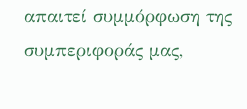απαιτεί συμμόρφωση της συμπεριφοράς μας,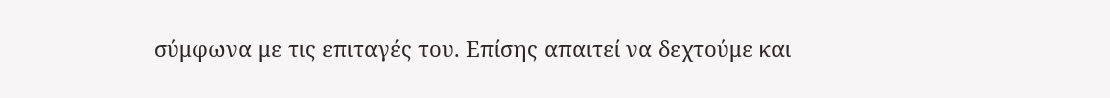σύμφωνα με τις επιταγές του. Επίσης απαιτεί να δεχτούμε και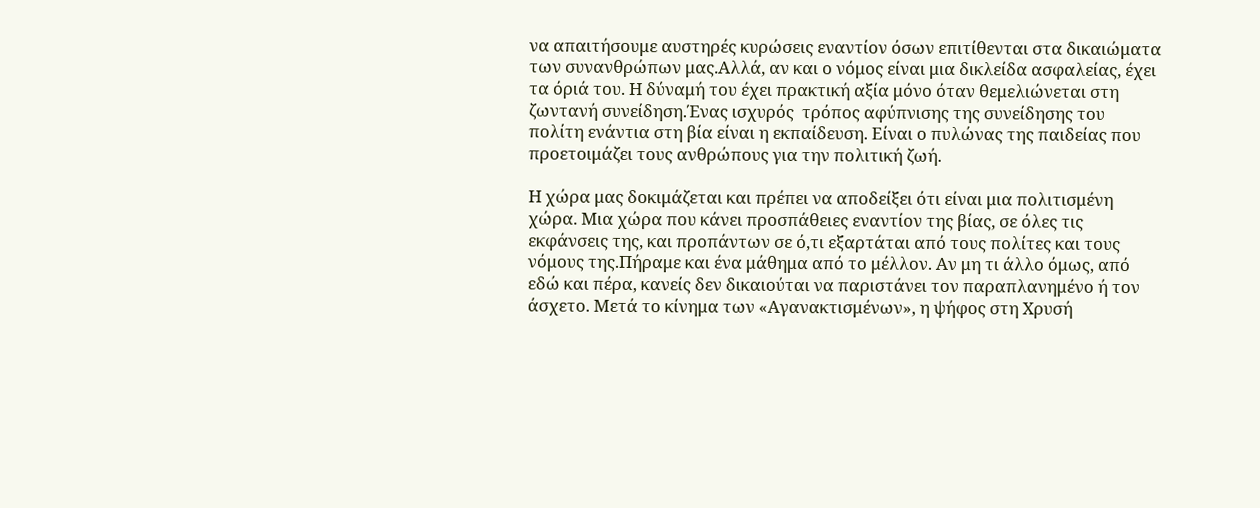να απαιτήσουμε αυστηρές κυρώσεις εναντίον όσων επιτίθενται στα δικαιώματα των συνανθρώπων μας.Αλλά, αν και ο νόμος είναι μια δικλείδα ασφαλείας, έχει τα όριά του. Η δύναμή του έχει πρακτική αξία μόνο όταν θεμελιώνεται στη ζωντανή συνείδηση.Ένας ισχυρός  τρόπος αφύπνισης της συνείδησης του πολίτη ενάντια στη βία είναι η εκπαίδευση. Είναι ο πυλώνας της παιδείας που προετοιμάζει τους ανθρώπους για την πολιτική ζωή.

Η χώρα μας δοκιμάζεται και πρέπει να αποδείξει ότι είναι μια πολιτισμένη χώρα. Μια χώρα που κάνει προσπάθειες εναντίον της βίας, σε όλες τις εκφάνσεις της, και προπάντων σε ό,τι εξαρτάται από τους πολίτες και τους νόμους της.Πήραμε και ένα μάθημα από το μέλλον. Αν μη τι άλλο όμως, από εδώ και πέρα, κανείς δεν δικαιούται να παριστάνει τον παραπλανημένο ή τον άσχετο. Μετά το κίνημα των «Αγανακτισμένων», η ψήφος στη Χρυσή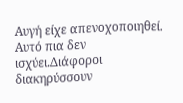Αυγή είχε απενοχοποιηθεί. Αυτό πια δεν ισχύει.Διάφοροι διακηρύσσουν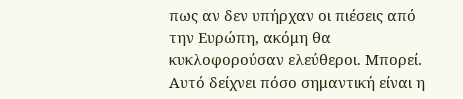πως αν δεν υπήρχαν οι πιέσεις από την Ευρώπη, ακόμη θα κυκλοφορούσαν ελεύθεροι. Μπορεί. Αυτό δείχνει πόσο σημαντική είναι η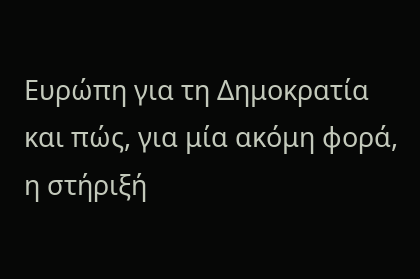Ευρώπη για τη Δημοκρατία  και πώς, για μία ακόμη φορά, η στήριξή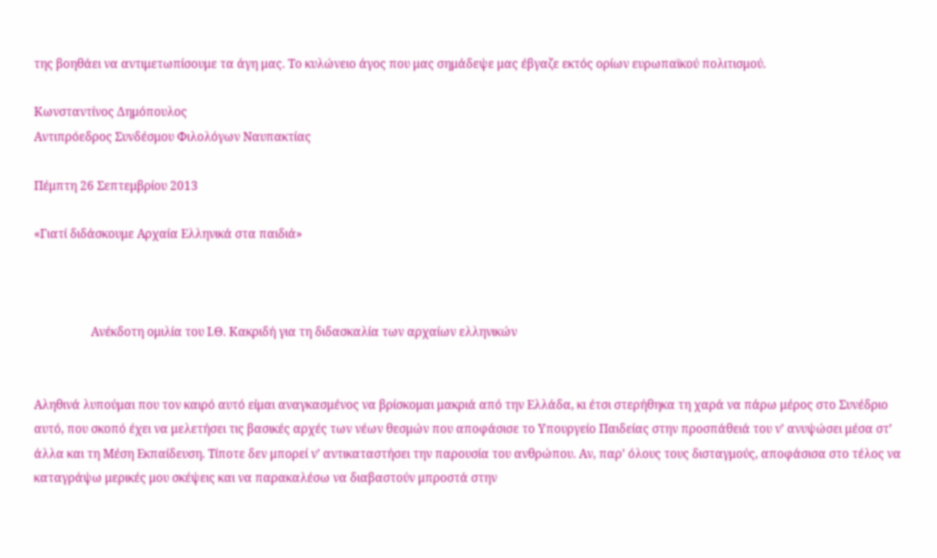της βοηθάει να αντιμετωπίσουμε τα άγη μας. Το κυλώνειο άγος που μας σημάδεψε μας έβγαζε εκτός ορίων ευρωπαϊκού πολιτισμού.

Κωνσταντίνος Δημόπουλος
Αντιπρόεδρος Συνδέσμου Φιλολόγων Ναυπακτίας

Πέμπτη 26 Σεπτεμβρίου 2013

«Γιατί διδάσκουμε Αρχαία Ελληνικά στα παιδιά»



                   Ανέκδοτη ομιλία του Ι.Θ. Κακριδή για τη διδασκαλία των αρχαίων ελληνικών


Αληθινά λυπούμαι που τον καιρό αυτό είμαι αναγκασμένος να βρίσκομαι μακριά από την Ελλάδα, κι έτσι στερήθηκα τη χαρά να πάρω μέρος στο Συνέδριο αυτό, που σκοπό έχει να μελετήσει τις βασικές αρχές των νέων θεσμών που αποφάσισε το Υπουργείο Παιδείας στην προσπάθειά του ν’ ανυψώσει μέσα στ’ άλλα και τη Μέση Εκπαίδευση. Τίποτε δεν μπορεί ν’ αντικαταστήσει την παρουσία του ανθρώπου. Αν, παρ’ όλους τους δισταγμούς, αποφάσισα στο τέλος να καταγράψω μερικές μου σκέψεις και να παρακαλέσω να διαβαστούν μπροστά στην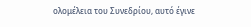ολομέλεια του Συνεδρίου, αυτό έγινε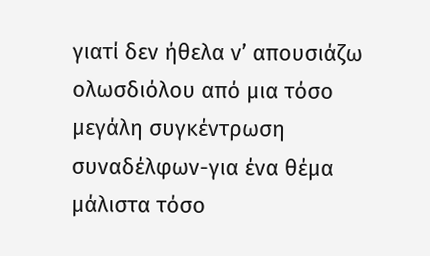γιατί δεν ήθελα ν’ απουσιάζω ολωσδιόλου από μια τόσο μεγάλη συγκέντρωση συναδέλφων-για ένα θέμα μάλιστα τόσο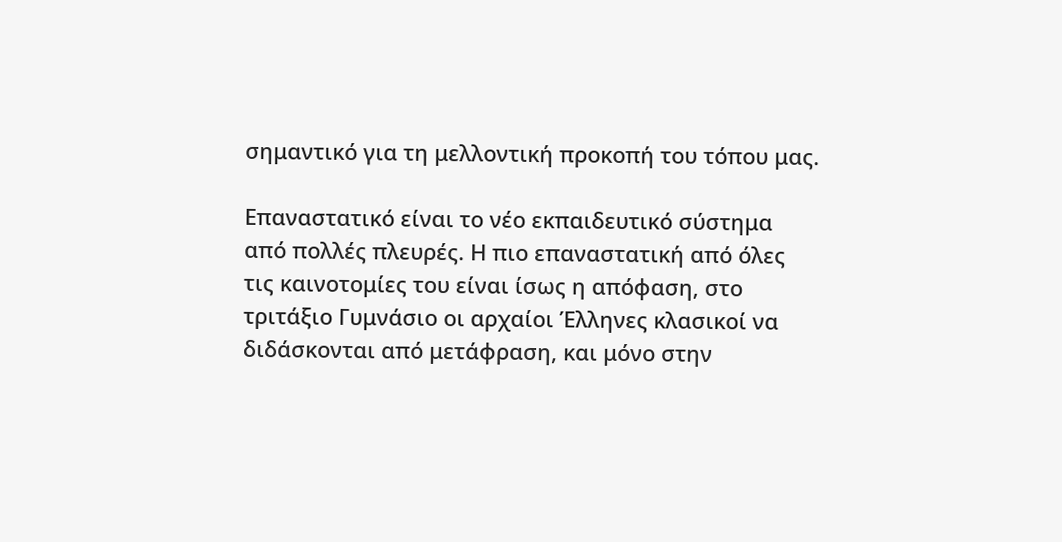σημαντικό για τη μελλοντική προκοπή του τόπου μας.

Επαναστατικό είναι το νέο εκπαιδευτικό σύστημα από πολλές πλευρές. Η πιο επαναστατική από όλες τις καινοτομίες του είναι ίσως η απόφαση, στο τριτάξιο Γυμνάσιο οι αρχαίοι Έλληνες κλασικοί να διδάσκονται από μετάφραση, και μόνο στην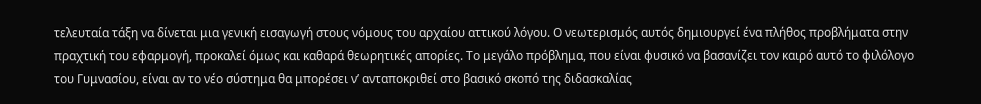τελευταία τάξη να δίνεται μια γενική εισαγωγή στους νόμους του αρχαίου αττικού λόγου. Ο νεωτερισμός αυτός δημιουργεί ένα πλήθος προβλήματα στην πραχτική του εφαρμογή, προκαλεί όμως και καθαρά θεωρητικές απορίες. Το μεγάλο πρόβλημα, που είναι φυσικό να βασανίζει τον καιρό αυτό το φιλόλογο του Γυμνασίου, είναι αν το νέο σύστημα θα μπορέσει ν’ ανταποκριθεί στο βασικό σκοπό της διδασκαλίας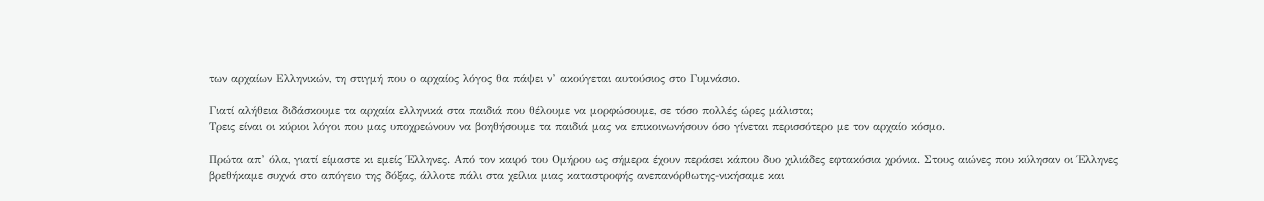των αρχαίων Ελληνικών, τη στιγμή που ο αρχαίος λόγος θα πάψει ν’ ακούγεται αυτούσιος στο Γυμνάσιο.

Γιατί αλήθεια διδάσκουμε τα αρχαία ελληνικά στα παιδιά που θέλουμε να μορφώσουμε, σε τόσο πολλές ώρες μάλιστα;
Τρεις είναι οι κύριοι λόγοι που μας υποχρεώνουν να βοηθήσουμε τα παιδιά μας να επικοινωνήσουν όσο γίνεται περισσότερο με τον αρχαίο κόσμο.

Πρώτα απ’ όλα, γιατί είμαστε κι εμείς Έλληνες. Από τον καιρό του Ομήρου ως σήμερα έχουν περάσει κάπου δυο χιλιάδες εφτακόσια χρόνια. Στους αιώνες που κύλησαν οι Έλληνες βρεθήκαμε συχνά στο απόγειο της δόξας, άλλοτε πάλι στα χείλια μιας καταστροφής ανεπανόρθωτης-νικήσαμε και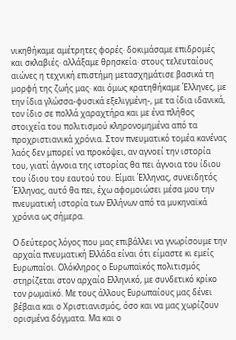νικηθήκαμε αμέτρητες φορές· δοκιμάσαμε επιδρομές και σκλαβιές· αλλάξαμε θρησκεία· στους τελευταίους αιώνες η τεχνική επιστήμη μετασχημάτισε βασικά τη μορφή της ζωής μας· και όμως κρατηθήκαμε Έλληνες, με την ίδια γλώσσα-φυσικά εξελιγμένη-, με τα ίδια ιδανικά, τον ίδιο σε πολλά χαραχτήρα και με ένα πλήθος στοιχεία του πολιτισμού κληρονομημένα από τα προχριστιανικά χρόνια. Στον πνευματικό τομέα κανένας λαός δεν μπορεί να προκόψει, αν αγνοεί την ιστορία του, γιατί άγνοια της ιστορίας θα πει άγνοια του ίδιου του ίδιου του εαυτού του. Είμαι Έλληνας, συνειδητός Έλληνας, αυτό θα πει, έχω αφομοιώσει μέσα μου την πνευματική ιστορία των Ελλήνων από τα μυκηναϊκά χρόνια ως σήμερα.

Ο δεύτερος λόγος που μας επιβάλλει να γνωρίσουμε την αρχαία πνευματική Ελλάδα είναι ότι είμαστε κι εμείς Ευρωπαίοι. Ολόκληρος ο Ευρωπαϊκός πολιτισμός στηρίζεται στον αρχαίο Ελληνικό, με συνδετικό κρίκο τον ρωμαϊκό. Με τους άλλους Ευρωπαίους μας δένει βέβαια και ο Χριστιανισμός, όσο και να μας χωρίζουν ορισμένα δόγματα. Μα και ο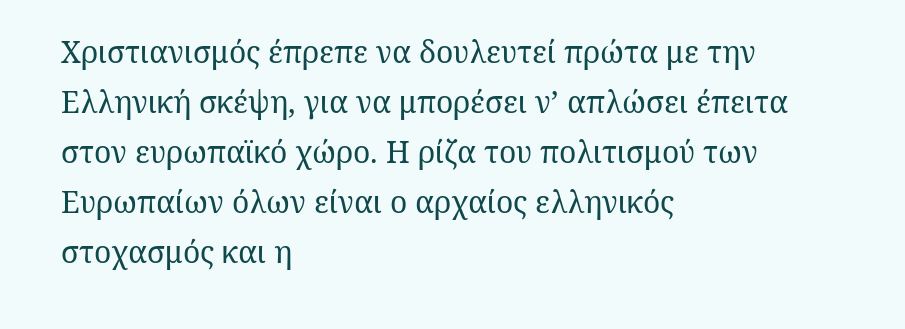Χριστιανισμός έπρεπε να δουλευτεί πρώτα με την Ελληνική σκέψη, για να μπορέσει ν’ απλώσει έπειτα στον ευρωπαϊκό χώρο. Η ρίζα του πολιτισμού των Ευρωπαίων όλων είναι ο αρχαίος ελληνικός στοχασμός και η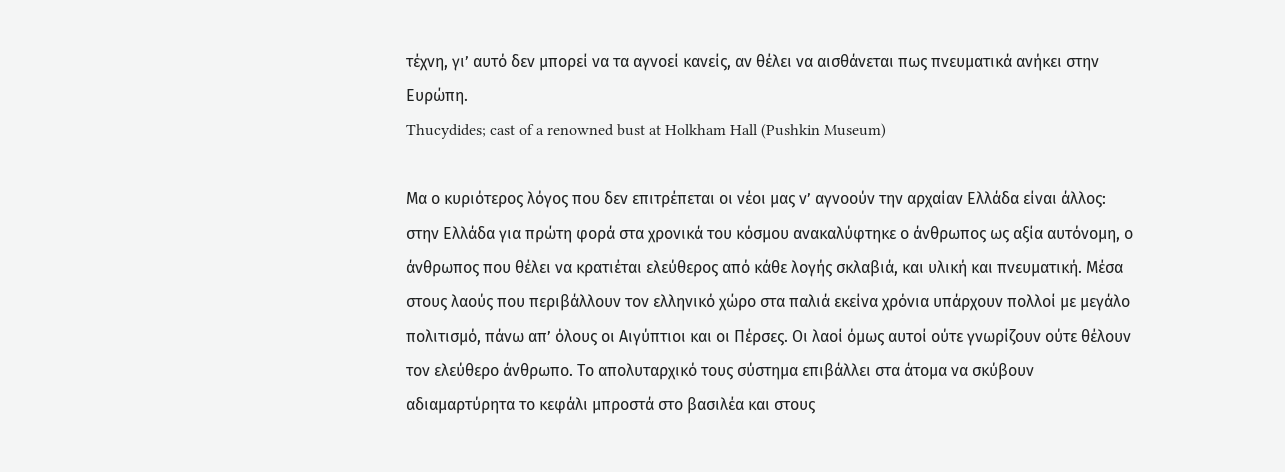τέχνη, γι’ αυτό δεν μπορεί να τα αγνοεί κανείς, αν θέλει να αισθάνεται πως πνευματικά ανήκει στην Ευρώπη.
Thucydides; cast of a renowned bust at Holkham Hall (Pushkin Museum)

Μα ο κυριότερος λόγος που δεν επιτρέπεται οι νέοι μας ν’ αγνοούν την αρχαίαν Ελλάδα είναι άλλος: στην Ελλάδα για πρώτη φορά στα χρονικά του κόσμου ανακαλύφτηκε ο άνθρωπος ως αξία αυτόνομη, ο άνθρωπος που θέλει να κρατιέται ελεύθερος από κάθε λογής σκλαβιά, και υλική και πνευματική. Μέσα στους λαούς που περιβάλλουν τον ελληνικό χώρο στα παλιά εκείνα χρόνια υπάρχουν πολλοί με μεγάλο πολιτισμό, πάνω απ’ όλους οι Αιγύπτιοι και οι Πέρσες. Οι λαοί όμως αυτοί ούτε γνωρίζουν ούτε θέλουν τον ελεύθερο άνθρωπο. Το απολυταρχικό τους σύστημα επιβάλλει στα άτομα να σκύβουν αδιαμαρτύρητα το κεφάλι μπροστά στο βασιλέα και στους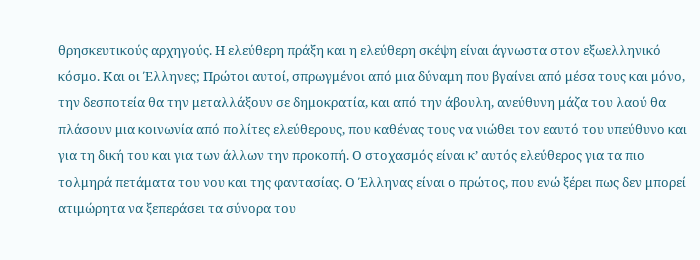θρησκευτικούς αρχηγούς. Η ελεύθερη πράξη και η ελεύθερη σκέψη είναι άγνωστα στον εξωελληνικό κόσμο. Και οι Έλληνες; Πρώτοι αυτοί, σπρωγμένοι από μια δύναμη που βγαίνει από μέσα τους και μόνο, την δεσποτεία θα την μεταλλάξουν σε δημοκρατία, και από την άβουλη, ανεύθυνη μάζα του λαού θα πλάσουν μια κοινωνία από πολίτες ελεύθερους, που καθένας τους να νιώθει τον εαυτό του υπεύθυνο και για τη δική του και για των άλλων την προκοπή. Ο στοχασμός είναι κ’ αυτός ελεύθερος για τα πιο τολμηρά πετάματα του νου και της φαντασίας. Ο Έλληνας είναι ο πρώτος, που ενώ ξέρει πως δεν μπορεί ατιμώρητα να ξεπεράσει τα σύνορα του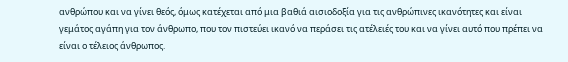ανθρώπου και να γίνει θεός, όμως κατέχεται από μια βαθιά αισιοδοξία για τις ανθρώπινες ικανότητες και είναι γεμάτος αγάπη για τον άνθρωπο, που τον πιστεύει ικανό να περάσει τις ατέλειές του και να γίνει αυτό που πρέπει να είναι ο τέλειος άνθρωπος.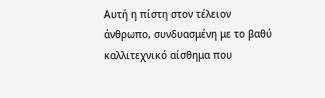Αυτή η πίστη στον τέλειον άνθρωπο, συνδυασμένη με το βαθύ καλλιτεχνικό αίσθημα που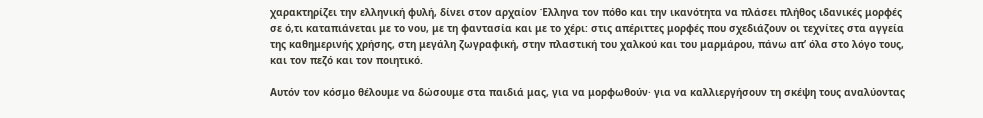χαρακτηρίζει την ελληνική φυλή, δίνει στον αρχαίον Έλληνα τον πόθο και την ικανότητα να πλάσει πλήθος ιδανικές μορφές σε ό,τι καταπιάνεται με το νου, με τη φαντασία και με το χέρι: στις απέριττες μορφές που σχεδιάζουν οι τεχνίτες στα αγγεία της καθημερινής χρήσης, στη μεγάλη ζωγραφική, στην πλαστική του χαλκού και του μαρμάρου, πάνω απ’ όλα στο λόγο τους, και τον πεζό και τον ποιητικό.

Αυτόν τον κόσμο θέλουμε να δώσουμε στα παιδιά μας, για να μορφωθούν· για να καλλιεργήσουν τη σκέψη τους αναλύοντας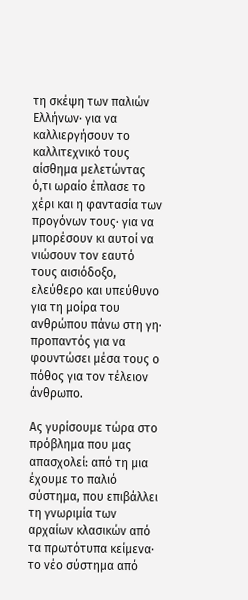τη σκέψη των παλιών Ελλήνων· για να καλλιεργήσουν το καλλιτεχνικό τους αίσθημα μελετώντας ό,τι ωραίο έπλασε το χέρι και η φαντασία των προγόνων τους· για να μπορέσουν κι αυτοί να νιώσουν τον εαυτό τους αισιόδοξο, ελεύθερο και υπεύθυνο για τη μοίρα του ανθρώπου πάνω στη γη· προπαντός για να φουντώσει μέσα τους ο πόθος για τον τέλειον άνθρωπο.

Ας γυρίσουμε τώρα στο πρόβλημα που μας απασχολεί: από τη μια έχουμε το παλιό σύστημα, που επιβάλλει τη γνωριμία των αρχαίων κλασικών από τα πρωτότυπα κείμενα· το νέο σύστημα από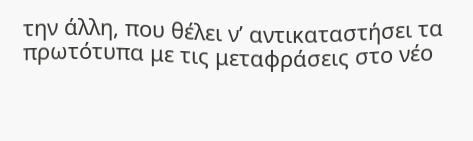την άλλη, που θέλει ν’ αντικαταστήσει τα πρωτότυπα με τις μεταφράσεις στο νέο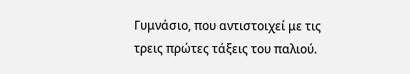Γυμνάσιο, που αντιστοιχεί με τις τρεις πρώτες τάξεις του παλιού.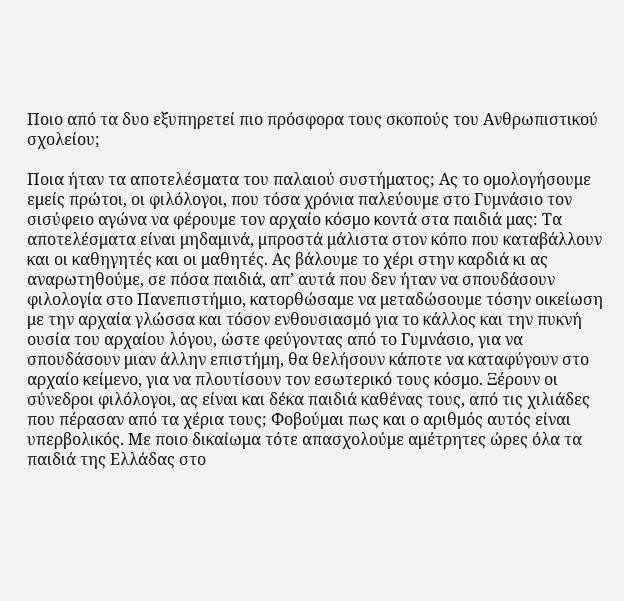Ποιο από τα δυο εξυπηρετεί πιο πρόσφορα τους σκοπούς του Ανθρωπιστικού σχολείου;

Ποια ήταν τα αποτελέσματα του παλαιού συστήματος; Ας το ομολογήσουμε εμείς πρώτοι, οι φιλόλογοι, που τόσα χρόνια παλεύουμε στο Γυμνάσιο τον σισύφειο αγώνα να φέρουμε τον αρχαίο κόσμο κοντά στα παιδιά μας: Τα αποτελέσματα είναι μηδαμινά, μπροστά μάλιστα στον κόπο που καταβάλλουν και οι καθηγητές και οι μαθητές. Ας βάλουμε το χέρι στην καρδιά κι ας αναρωτηθούμε, σε πόσα παιδιά, απ’ αυτά που δεν ήταν να σπουδάσουν φιλολογία στο Πανεπιστήμιο, κατορθώσαμε να μεταδώσουμε τόσην οικείωση με την αρχαία γλώσσα και τόσον ενθουσιασμό για το κάλλος και την πυκνή ουσία του αρχαίου λόγου, ώστε φεύγοντας από το Γυμνάσιο, για να σπουδάσουν μιαν άλλην επιστήμη, θα θελήσουν κάποτε να καταφύγουν στο αρχαίο κείμενο, για να πλουτίσουν τον εσωτερικό τους κόσμο. Ξέρουν οι σύνεδροι φιλόλογοι, ας είναι και δέκα παιδιά καθένας τους, από τις χιλιάδες που πέρασαν από τα χέρια τους; Φοβούμαι πως και ο αριθμός αυτός είναι υπερβολικός. Με ποιο δικαίωμα τότε απασχολούμε αμέτρητες ώρες όλα τα παιδιά της Ελλάδας στο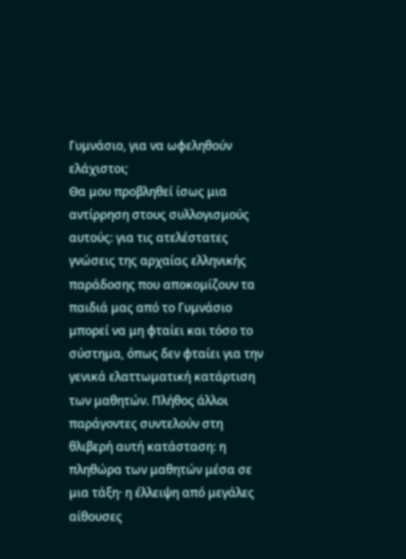Γυμνάσιο, για να ωφεληθούν ελάχιστοι;
Θα μου προβληθεί ίσως μια αντίρρηση στους συλλογισμούς αυτούς: για τις ατελέστατες γνώσεις της αρχαίας ελληνικής παράδοσης που αποκομίζουν τα παιδιά μας από το Γυμνάσιο μπορεί να μη φταίει και τόσο το σύστημα, όπως δεν φταίει για την γενικά ελαττωματική κατάρτιση των μαθητών. Πλήθος άλλοι παράγοντες συντελούν στη θλιβερή αυτή κατάσταση: η πληθώρα των μαθητών μέσα σε μια τάξη· η έλλειψη από μεγάλες αίθουσες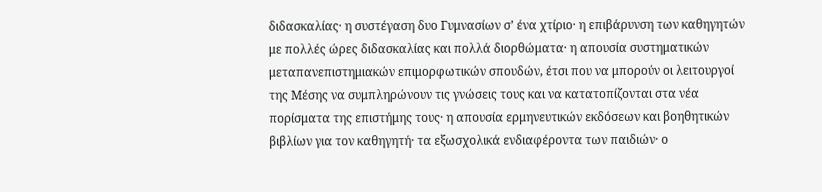διδασκαλίας· η συστέγαση δυο Γυμνασίων σ’ ένα χτίριο· η επιβάρυνση των καθηγητών με πολλές ώρες διδασκαλίας και πολλά διορθώματα· η απουσία συστηματικών μεταπανεπιστημιακών επιμορφωτικών σπουδών, έτσι που να μπορούν οι λειτουργοί της Μέσης να συμπληρώνουν τις γνώσεις τους και να κατατοπίζονται στα νέα πορίσματα της επιστήμης τους· η απουσία ερμηνευτικών εκδόσεων και βοηθητικών βιβλίων για τον καθηγητή· τα εξωσχολικά ενδιαφέροντα των παιδιών· ο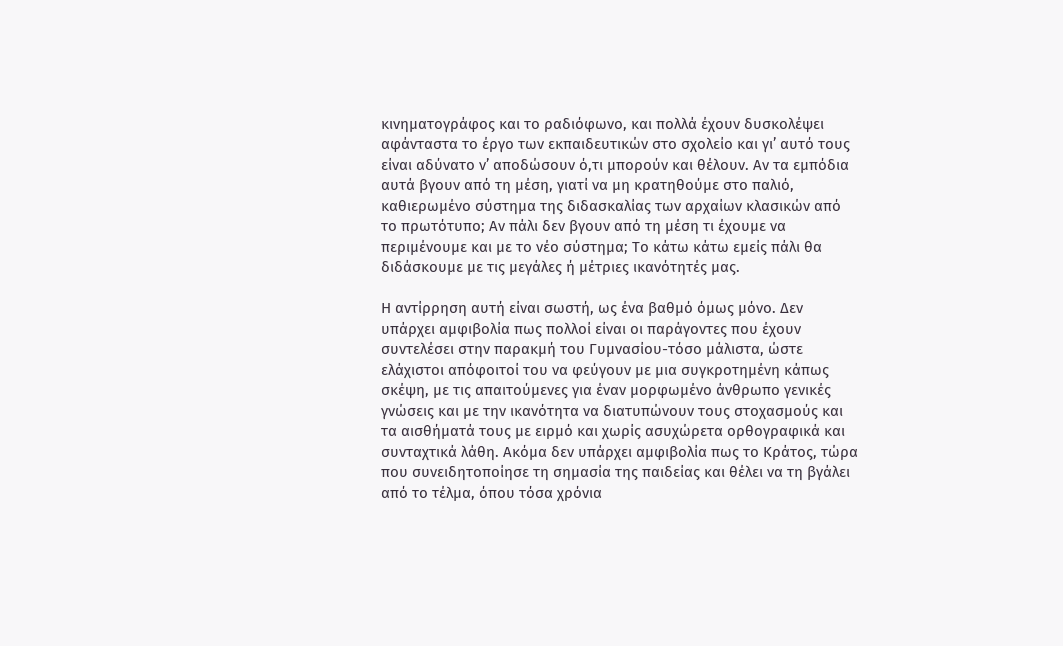κινηματογράφος και το ραδιόφωνο, και πολλά έχουν δυσκολέψει αφάνταστα το έργο των εκπαιδευτικών στο σχολείο και γι’ αυτό τους είναι αδύνατο ν’ αποδώσουν ό,τι μπορούν και θέλουν. Αν τα εμπόδια αυτά βγουν από τη μέση, γιατί να μη κρατηθούμε στο παλιό, καθιερωμένο σύστημα της διδασκαλίας των αρχαίων κλασικών από το πρωτότυπο; Αν πάλι δεν βγουν από τη μέση τι έχουμε να περιμένουμε και με το νέο σύστημα; Το κάτω κάτω εμείς πάλι θα διδάσκουμε με τις μεγάλες ή μέτριες ικανότητές μας.

Η αντίρρηση αυτή είναι σωστή, ως ένα βαθμό όμως μόνο. Δεν υπάρχει αμφιβολία πως πολλοί είναι οι παράγοντες που έχουν συντελέσει στην παρακμή του Γυμνασίου-τόσο μάλιστα, ώστε ελάχιστοι απόφοιτοί του να φεύγουν με μια συγκροτημένη κάπως σκέψη, με τις απαιτούμενες για έναν μορφωμένο άνθρωπο γενικές γνώσεις και με την ικανότητα να διατυπώνουν τους στοχασμούς και τα αισθήματά τους με ειρμό και χωρίς ασυχώρετα ορθογραφικά και συνταχτικά λάθη. Ακόμα δεν υπάρχει αμφιβολία πως το Κράτος, τώρα που συνειδητοποίησε τη σημασία της παιδείας και θέλει να τη βγάλει από το τέλμα, όπου τόσα χρόνια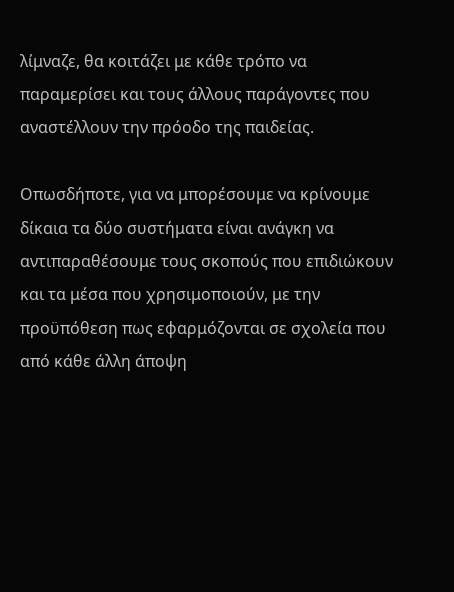λίμναζε, θα κοιτάζει με κάθε τρόπο να παραμερίσει και τους άλλους παράγοντες που αναστέλλουν την πρόοδο της παιδείας.

Οπωσδήποτε, για να μπορέσουμε να κρίνουμε δίκαια τα δύο συστήματα είναι ανάγκη να αντιπαραθέσουμε τους σκοπούς που επιδιώκουν και τα μέσα που χρησιμοποιούν, με την προϋπόθεση πως εφαρμόζονται σε σχολεία που από κάθε άλλη άποψη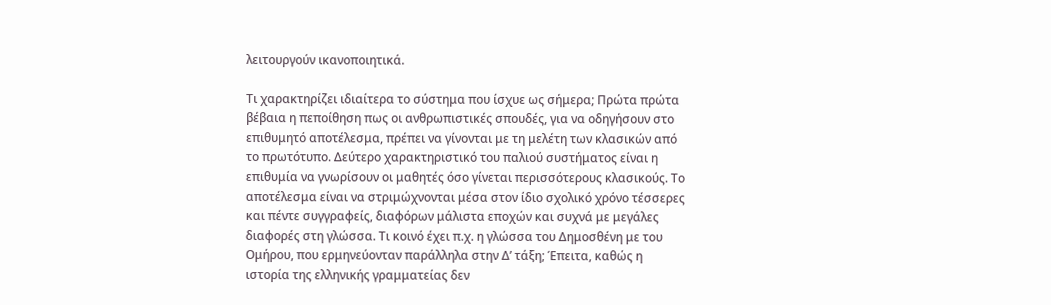λειτουργούν ικανοποιητικά.

Τι χαρακτηρίζει ιδιαίτερα το σύστημα που ίσχυε ως σήμερα; Πρώτα πρώτα βέβαια η πεποίθηση πως οι ανθρωπιστικές σπουδές, για να οδηγήσουν στο επιθυμητό αποτέλεσμα, πρέπει να γίνονται με τη μελέτη των κλασικών από το πρωτότυπο. Δεύτερο χαρακτηριστικό του παλιού συστήματος είναι η επιθυμία να γνωρίσουν οι μαθητές όσο γίνεται περισσότερους κλασικούς. Το αποτέλεσμα είναι να στριμώχνονται μέσα στον ίδιο σχολικό χρόνο τέσσερες και πέντε συγγραφείς, διαφόρων μάλιστα εποχών και συχνά με μεγάλες διαφορές στη γλώσσα. Τι κοινό έχει π.χ. η γλώσσα του Δημοσθένη με του Ομήρου, που ερμηνεύονταν παράλληλα στην Δ’ τάξη; Έπειτα, καθώς η ιστορία της ελληνικής γραμματείας δεν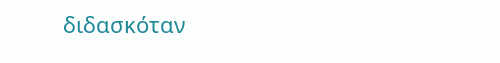διδασκόταν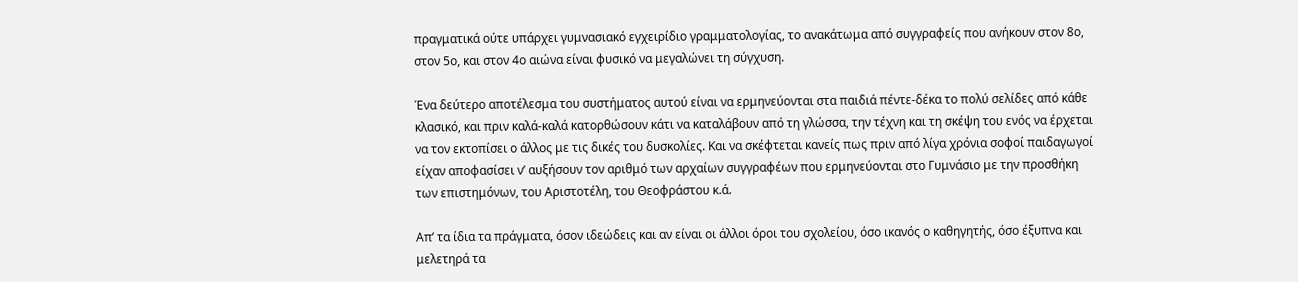πραγματικά ούτε υπάρχει γυμνασιακό εγχειρίδιο γραμματολογίας, το ανακάτωμα από συγγραφείς που ανήκουν στον 8ο, στον 5ο, και στον 4ο αιώνα είναι φυσικό να μεγαλώνει τη σύγχυση.

Ένα δεύτερο αποτέλεσμα του συστήματος αυτού είναι να ερμηνεύονται στα παιδιά πέντε-δέκα το πολύ σελίδες από κάθε κλασικό, και πριν καλά-καλά κατορθώσουν κάτι να καταλάβουν από τη γλώσσα, την τέχνη και τη σκέψη του ενός να έρχεται να τον εκτοπίσει ο άλλος με τις δικές του δυσκολίες. Και να σκέφτεται κανείς πως πριν από λίγα χρόνια σοφοί παιδαγωγοί είχαν αποφασίσει ν’ αυξήσουν τον αριθμό των αρχαίων συγγραφέων που ερμηνεύονται στο Γυμνάσιο με την προσθήκη των επιστημόνων, του Αριστοτέλη, του Θεοφράστου κ.ά.

Απ’ τα ίδια τα πράγματα, όσον ιδεώδεις και αν είναι οι άλλοι όροι του σχολείου, όσο ικανός ο καθηγητής, όσο έξυπνα και μελετηρά τα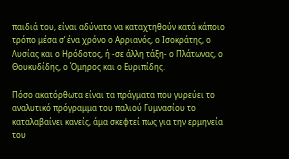παιδιά του, είναι αδύνατο να καταχτηθούν κατά κάποιο τρόπο μέσα σ’ ένα χρόνο ο Αρριανός, ο Ισοκράτης, ο Λυσίας και ο Ηρόδοτος, ή -σε άλλη τάξη- ο Πλάτωνας, ο Θουκυδίδης, ο Όμηρος και ο Ευριπίδης.

Πόσο ακατόρθωτα είναι τα πράγματα που γυρεύει το αναλυτικό πρόγραμμα του παλιού Γυμνασίου το καταλαβαίνει κανείς, άμα σκεφτεί πως για την ερμηνεία του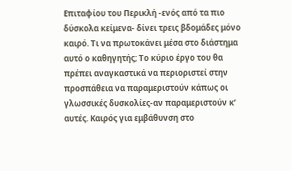Επιταφίου του Περικλή -ενός από τα πιο δύσκολα κείμενα- δίνει τρεις βδομάδες μόνο καιρό. Τι να πρωτοκάνει μέσα στο διάστημα αυτό ο καθηγητής; Το κύριο έργο του θα πρέπει αναγκαστικά να περιοριστεί στην προσπάθεια να παραμεριστούν κάπως οι γλωσσικές δυσκολίες-αν παραμεριστούν κ’ αυτές. Καιρός για εμβάθυνση στο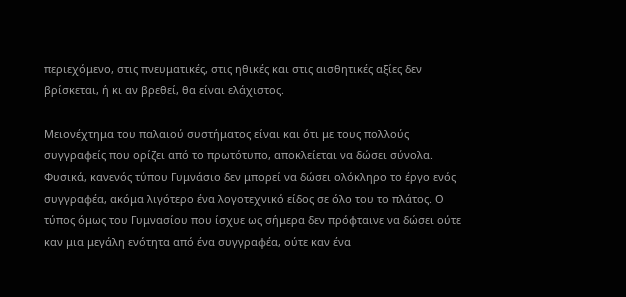περιεχόμενο, στις πνευματικές, στις ηθικές και στις αισθητικές αξίες δεν βρίσκεται, ή κι αν βρεθεί, θα είναι ελάχιστος.

Μειονέχτημα του παλαιού συστήματος είναι και ότι με τους πολλούς συγγραφείς που ορίζει από το πρωτότυπο, αποκλείεται να δώσει σύνολα. Φυσικά, κανενός τύπου Γυμνάσιο δεν μπορεί να δώσει ολόκληρο το έργο ενός συγγραφέα, ακόμα λιγότερο ένα λογοτεχνικό είδος σε όλο του το πλάτος. Ο τύπος όμως του Γυμνασίου που ίσχυε ως σήμερα δεν πρόφταινε να δώσει ούτε καν μια μεγάλη ενότητα από ένα συγγραφέα, ούτε καν ένα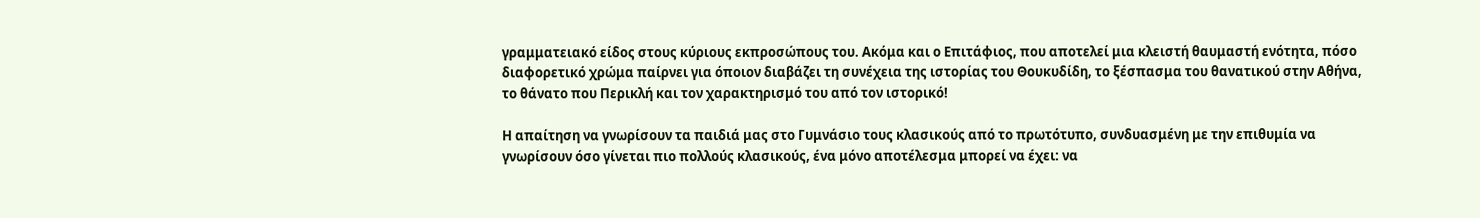γραμματειακό είδος στους κύριους εκπροσώπους του. Ακόμα και ο Επιτάφιος, που αποτελεί μια κλειστή θαυμαστή ενότητα, πόσο διαφορετικό χρώμα παίρνει για όποιον διαβάζει τη συνέχεια της ιστορίας του Θουκυδίδη, το ξέσπασμα του θανατικού στην Αθήνα, το θάνατο που Περικλή και τον χαρακτηρισμό του από τον ιστορικό!

Η απαίτηση να γνωρίσουν τα παιδιά μας στο Γυμνάσιο τους κλασικούς από το πρωτότυπο, συνδυασμένη με την επιθυμία να γνωρίσουν όσο γίνεται πιο πολλούς κλασικούς, ένα μόνο αποτέλεσμα μπορεί να έχει: να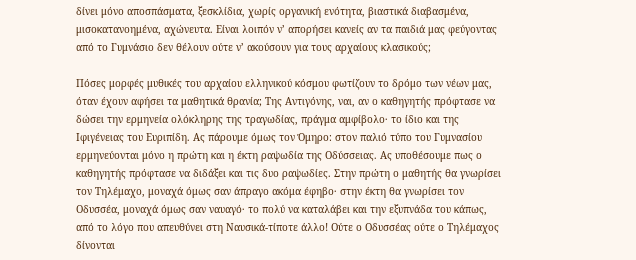δίνει μόνο αποσπάσματα, ξεσκλίδια, χωρίς οργανική ενότητα, βιαστικά διαβασμένα, μισοκατανοημένα, αχώνευτα. Είναι λοιπόν ν’ απορήσει κανείς αν τα παιδιά μας φεύγοντας από το Γυμνάσιο δεν θέλουν ούτε ν’ ακούσουν για τους αρχαίους κλασικούς;

Πόσες μορφές μυθικές του αρχαίου ελληνικού κόσμου φωτίζουν το δρόμο των νέων μας, όταν έχουν αφήσει τα μαθητικά θρανία; Της Αντιγόνης, ναι, αν ο καθηγητής πρόφτασε να δώσει την ερμηνεία ολόκληρης της τραγωδίας, πράγμα αμφίβολο· το ίδιο και της Ιφιγένειας του Ευριπίδη. Ας πάρουμε όμως τον Όμηρο: στον παλιό τύπο του Γυμνασίου ερμηνεύονται μόνο η πρώτη και η έκτη ραψωδία της Οδύσσειας. Ας υποθέσουμε πως ο καθηγητής πρόφτασε να διδάξει και τις δυο ραψωδίες. Στην πρώτη ο μαθητής θα γνωρίσει τον Τηλέμαχο, μοναχά όμως σαν άπραγο ακόμα έφηβο· στην έκτη θα γνωρίσει τον Οδυσσέα, μοναχά όμως σαν ναυαγό· το πολύ να καταλάβει και την εξυπνάδα του κάπως, από το λόγο που απευθύνει στη Ναυσικά-τίποτε άλλο! Ούτε ο Οδυσσέας ούτε ο Τηλέμαχος δίνονται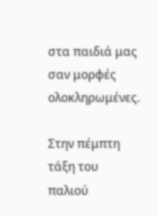στα παιδιά μας σαν μορφές ολοκληρωμένες.

Στην πέμπτη τάξη του παλιού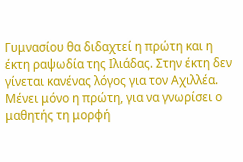Γυμνασίου θα διδαχτεί η πρώτη και η έκτη ραψωδία της Ιλιάδας. Στην έκτη δεν γίνεται κανένας λόγος για τον Αχιλλέα. Μένει μόνο η πρώτη, για να γνωρίσει ο μαθητής τη μορφή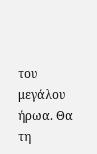του μεγάλου ήρωα. Θα τη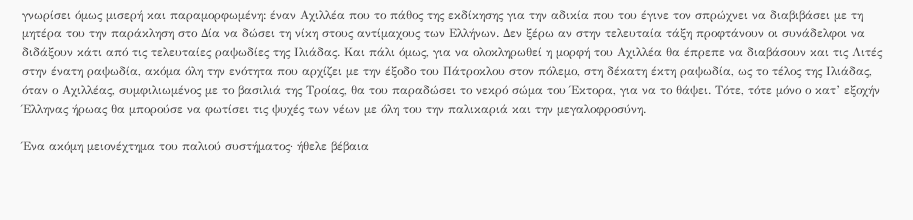γνωρίσει όμως μισερή και παραμορφωμένη: έναν Αχιλλέα που το πάθος της εκδίκησης για την αδικία που του έγινε τον σπρώχνει να διαβιβάσει με τη μητέρα του την παράκληση στο Δία να δώσει τη νίκη στους αντίμαχους των Ελλήνων. Δεν ξέρω αν στην τελευταία τάξη προφτάνουν οι συνάδελφοι να διδάξουν κάτι από τις τελευταίες ραψωδίες της Ιλιάδας. Και πάλι όμως, για να ολοκληρωθεί η μορφή του Αχιλλέα θα έπρεπε να διαβάσουν και τις Λιτές στην ένατη ραψωδία, ακόμα όλη την ενότητα που αρχίζει με την έξοδο του Πάτροκλου στον πόλεμο, στη δέκατη έκτη ραψωδία, ως το τέλος της Ιλιάδας, όταν ο Αχιλλέας, συμφιλιωμένος με το βασιλιά της Τροίας, θα του παραδώσει το νεκρό σώμα του Έκτορα, για να το θάψει. Τότε, τότε μόνο ο κατ’ εξοχήν Έλληνας ήρωας θα μπορούσε να φωτίσει τις ψυχές των νέων με όλη του την παλικαριά και την μεγαλοφροσύνη.

Ένα ακόμη μειονέχτημα του παλιού συστήματος· ήθελε βέβαια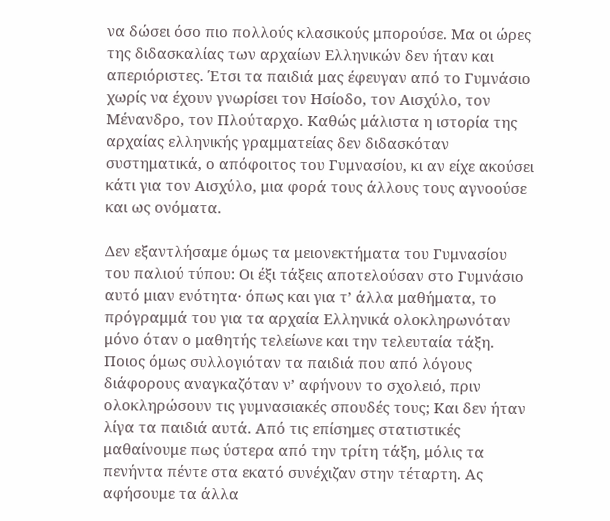να δώσει όσο πιο πολλούς κλασικούς μπορούσε. Μα οι ώρες της διδασκαλίας των αρχαίων Ελληνικών δεν ήταν και απεριόριστες. Έτσι τα παιδιά μας έφευγαν από το Γυμνάσιο χωρίς να έχουν γνωρίσει τον Ησίοδο, τον Αισχύλο, τον Μένανδρο, τον Πλούταρχο. Καθώς μάλιστα η ιστορία της αρχαίας ελληνικής γραμματείας δεν διδασκόταν συστηματικά, ο απόφοιτος του Γυμνασίου, κι αν είχε ακούσει κάτι για τον Αισχύλο, μια φορά τους άλλους τους αγνοούσε και ως ονόματα.

Δεν εξαντλήσαμε όμως τα μειονεκτήματα του Γυμνασίου του παλιού τύπου: Οι έξι τάξεις αποτελούσαν στο Γυμνάσιο αυτό μιαν ενότητα· όπως και για τ’ άλλα μαθήματα, το πρόγραμμά του για τα αρχαία Ελληνικά ολοκληρωνόταν μόνο όταν ο μαθητής τελείωνε και την τελευταία τάξη. Ποιος όμως συλλογιόταν τα παιδιά που από λόγους διάφορους αναγκαζόταν ν’ αφήνουν το σχολειό, πριν ολοκληρώσουν τις γυμνασιακές σπουδές τους; Και δεν ήταν λίγα τα παιδιά αυτά. Από τις επίσημες στατιστικές μαθαίνουμε πως ύστερα από την τρίτη τάξη, μόλις τα πενήντα πέντε στα εκατό συνέχιζαν στην τέταρτη. Ας αφήσουμε τα άλλα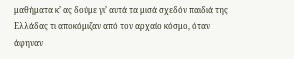μαθήματα κ’ ας δούμε γι’ αυτά τα μισά σχεδόν παιδιά της Ελλάδας τι αποκόμιζαν από τον αρχαίο κόσμο, όταν άφηναν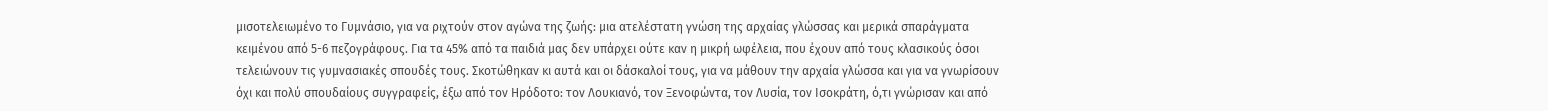μισοτελειωμένο το Γυμνάσιο, για να ριχτούν στον αγώνα της ζωής: μια ατελέστατη γνώση της αρχαίας γλώσσας και μερικά σπαράγματα κειμένου από 5-6 πεζογράφους. Για τα 45% από τα παιδιά μας δεν υπάρχει ούτε καν η μικρή ωφέλεια, που έχουν από τους κλασικούς όσοι τελειώνουν τις γυμνασιακές σπουδές τους. Σκοτώθηκαν κι αυτά και οι δάσκαλοί τους, για να μάθουν την αρχαία γλώσσα και για να γνωρίσουν όχι και πολύ σπουδαίους συγγραφείς, έξω από τον Ηρόδοτο: τον Λουκιανό, τον Ξενοφώντα, τον Λυσία, τον Ισοκράτη, ό,τι γνώρισαν και από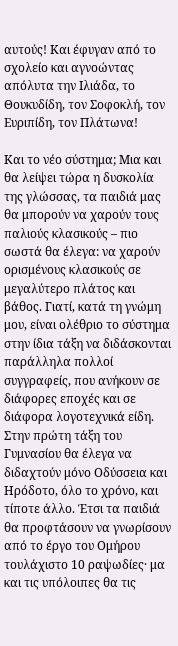αυτούς! Και έφυγαν από το σχολείο και αγνοώντας απόλυτα την Ιλιάδα, το Θουκυδίδη, τον Σοφοκλή, τον Ευριπίδη, τον Πλάτωνα!

Και το νέο σύστημα; Μια και θα λείψει τώρα η δυσκολία της γλώσσας, τα παιδιά μας θα μπορούν να χαρούν τους παλιούς κλασικούς – πιο σωστά θα έλεγα: να χαρούν ορισμένους κλασικούς σε μεγαλύτερο πλάτος και βάθος. Γιατί, κατά τη γνώμη μου, είναι ολέθριο το σύστημα στην ίδια τάξη να διδάσκονται παράλληλα πολλοί συγγραφείς, που ανήκουν σε διάφορες εποχές και σε διάφορα λογοτεχνικά είδη. Στην πρώτη τάξη του Γυμνασίου θα έλεγα να διδαχτούν μόνο Οδύσσεια και Ηρόδοτο, όλο το χρόνο, και τίποτε άλλο. Έτσι τα παιδιά θα προφτάσουν να γνωρίσουν από το έργο του Ομήρου τουλάχιστο 10 ραψωδίες· μα και τις υπόλοιπες θα τις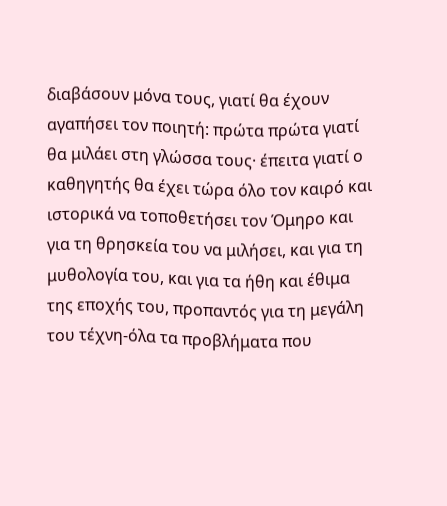διαβάσουν μόνα τους, γιατί θα έχουν αγαπήσει τον ποιητή: πρώτα πρώτα γιατί θα μιλάει στη γλώσσα τους· έπειτα γιατί ο καθηγητής θα έχει τώρα όλο τον καιρό και ιστορικά να τοποθετήσει τον Όμηρο και για τη θρησκεία του να μιλήσει, και για τη μυθολογία του, και για τα ήθη και έθιμα της εποχής του, προπαντός για τη μεγάλη του τέχνη-όλα τα προβλήματα που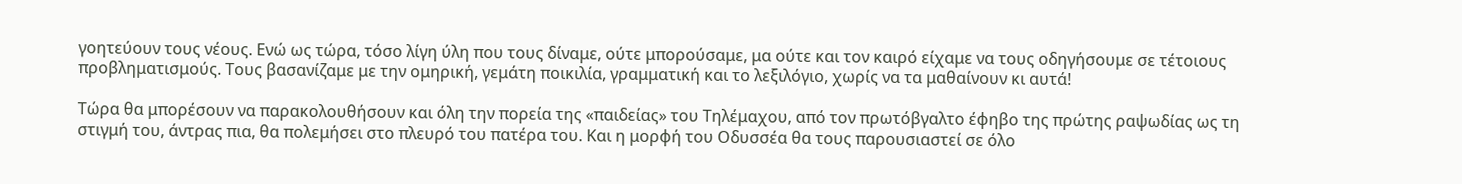γοητεύουν τους νέους. Ενώ ως τώρα, τόσο λίγη ύλη που τους δίναμε, ούτε μπορούσαμε, μα ούτε και τον καιρό είχαμε να τους οδηγήσουμε σε τέτοιους προβληματισμούς. Τους βασανίζαμε με την ομηρική, γεμάτη ποικιλία, γραμματική και το λεξιλόγιο, χωρίς να τα μαθαίνουν κι αυτά!

Τώρα θα μπορέσουν να παρακολουθήσουν και όλη την πορεία της «παιδείας» του Τηλέμαχου, από τον πρωτόβγαλτο έφηβο της πρώτης ραψωδίας ως τη στιγμή του, άντρας πια, θα πολεμήσει στο πλευρό του πατέρα του. Και η μορφή του Οδυσσέα θα τους παρουσιαστεί σε όλο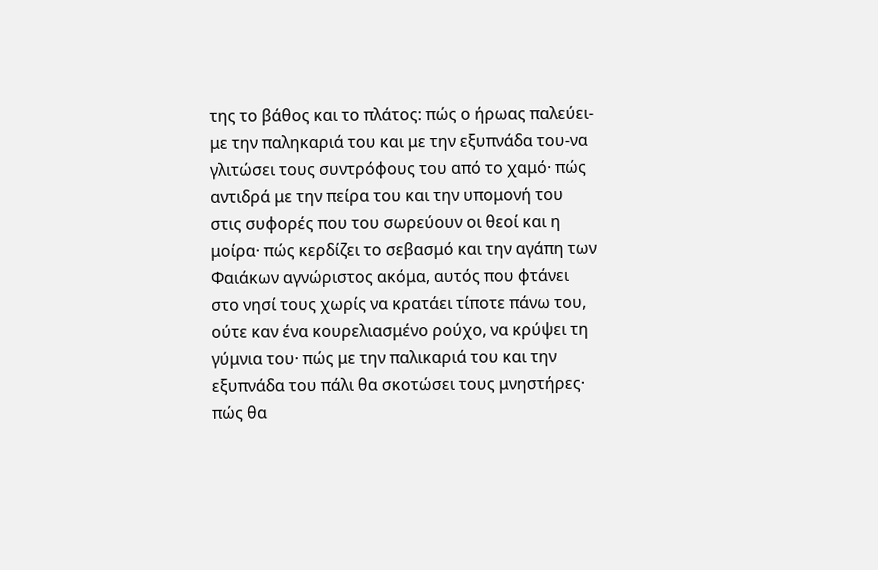της το βάθος και το πλάτος: πώς ο ήρωας παλεύει-με την παληκαριά του και με την εξυπνάδα του-να γλιτώσει τους συντρόφους του από το χαμό· πώς αντιδρά με την πείρα του και την υπομονή του στις συφορές που του σωρεύουν οι θεοί και η μοίρα· πώς κερδίζει το σεβασμό και την αγάπη των Φαιάκων αγνώριστος ακόμα, αυτός που φτάνει στο νησί τους χωρίς να κρατάει τίποτε πάνω του, ούτε καν ένα κουρελιασμένο ρούχο, να κρύψει τη γύμνια του· πώς με την παλικαριά του και την εξυπνάδα του πάλι θα σκοτώσει τους μνηστήρες· πώς θα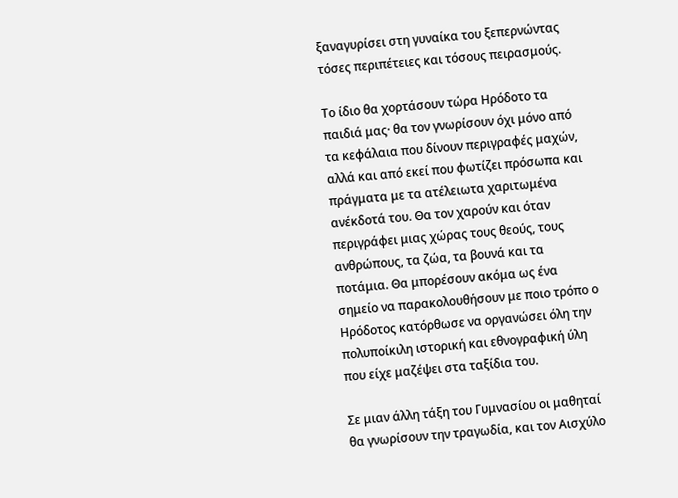ξαναγυρίσει στη γυναίκα του ξεπερνώντας τόσες περιπέτειες και τόσους πειρασμούς.

Το ίδιο θα χορτάσουν τώρα Ηρόδοτο τα παιδιά μας· θα τον γνωρίσουν όχι μόνο από τα κεφάλαια που δίνουν περιγραφές μαχών, αλλά και από εκεί που φωτίζει πρόσωπα και πράγματα με τα ατέλειωτα χαριτωμένα ανέκδοτά του. Θα τον χαρούν και όταν περιγράφει μιας χώρας τους θεούς, τους ανθρώπους, τα ζώα, τα βουνά και τα ποτάμια. Θα μπορέσουν ακόμα ως ένα σημείο να παρακολουθήσουν με ποιο τρόπο ο Ηρόδοτος κατόρθωσε να οργανώσει όλη την πολυποίκιλη ιστορική και εθνογραφική ύλη που είχε μαζέψει στα ταξίδια του.

Σε μιαν άλλη τάξη του Γυμνασίου οι μαθηταί θα γνωρίσουν την τραγωδία, και τον Αισχύλο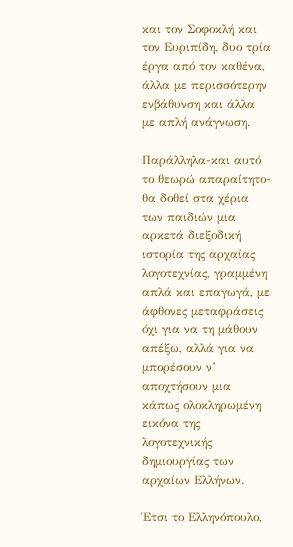και τον Σοφοκλή και τον Ευριπίδη, δυο τρία έργα από τον καθένα, άλλα με περισσότερην ενβάθυνση και άλλα με απλή ανάγνωση.

Παράλληλα-και αυτό το θεωρώ απαραίτητο-θα δοθεί στα χέρια των παιδιών μια αρκετά διεξοδική ιστορία της αρχαίας λογοτεχνίας, γραμμένη απλά και επαγωγά, με άφθονες μεταφράσεις όχι για να τη μάθουν απέξω, αλλά για να μπορέσουν ν’ αποχτήσουν μια κάπως ολοκληρωμένη εικόνα της λογοτεχνικής δημιουργίας των αρχαίων Ελλήνων.

Έτσι το Ελληνόπουλο,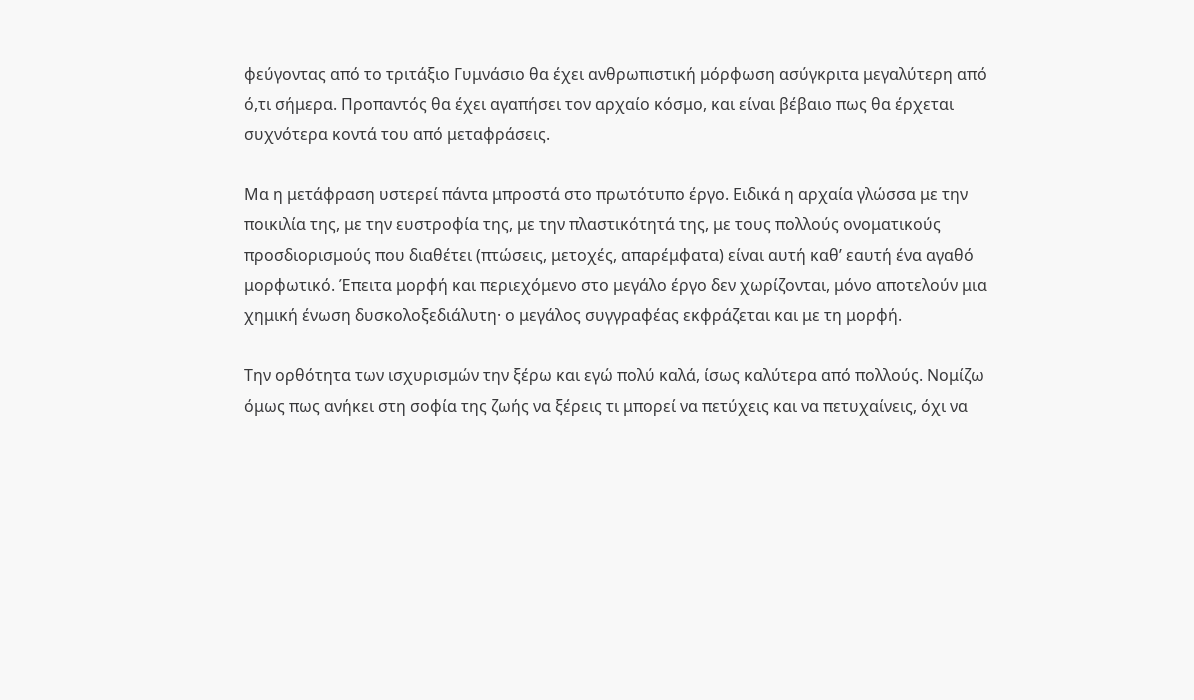φεύγοντας από το τριτάξιο Γυμνάσιο θα έχει ανθρωπιστική μόρφωση ασύγκριτα μεγαλύτερη από ό,τι σήμερα. Προπαντός θα έχει αγαπήσει τον αρχαίο κόσμο, και είναι βέβαιο πως θα έρχεται συχνότερα κοντά του από μεταφράσεις.

Μα η μετάφραση υστερεί πάντα μπροστά στο πρωτότυπο έργο. Ειδικά η αρχαία γλώσσα με την ποικιλία της, με την ευστροφία της, με την πλαστικότητά της, με τους πολλούς ονοματικούς προσδιορισμούς που διαθέτει (πτώσεις, μετοχές, απαρέμφατα) είναι αυτή καθ’ εαυτή ένα αγαθό μορφωτικό. Έπειτα μορφή και περιεχόμενο στο μεγάλο έργο δεν χωρίζονται, μόνο αποτελούν μια χημική ένωση δυσκολοξεδιάλυτη· ο μεγάλος συγγραφέας εκφράζεται και με τη μορφή.

Την ορθότητα των ισχυρισμών την ξέρω και εγώ πολύ καλά, ίσως καλύτερα από πολλούς. Νομίζω όμως πως ανήκει στη σοφία της ζωής να ξέρεις τι μπορεί να πετύχεις και να πετυχαίνεις, όχι να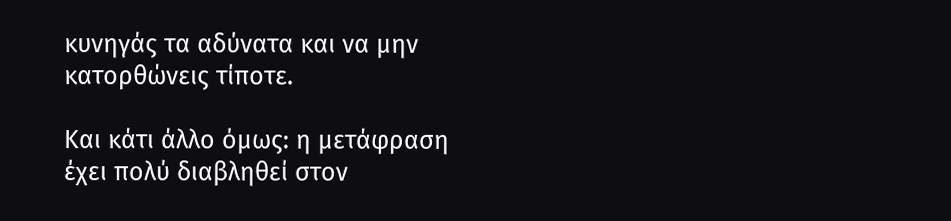κυνηγάς τα αδύνατα και να μην κατορθώνεις τίποτε.

Και κάτι άλλο όμως: η μετάφραση έχει πολύ διαβληθεί στον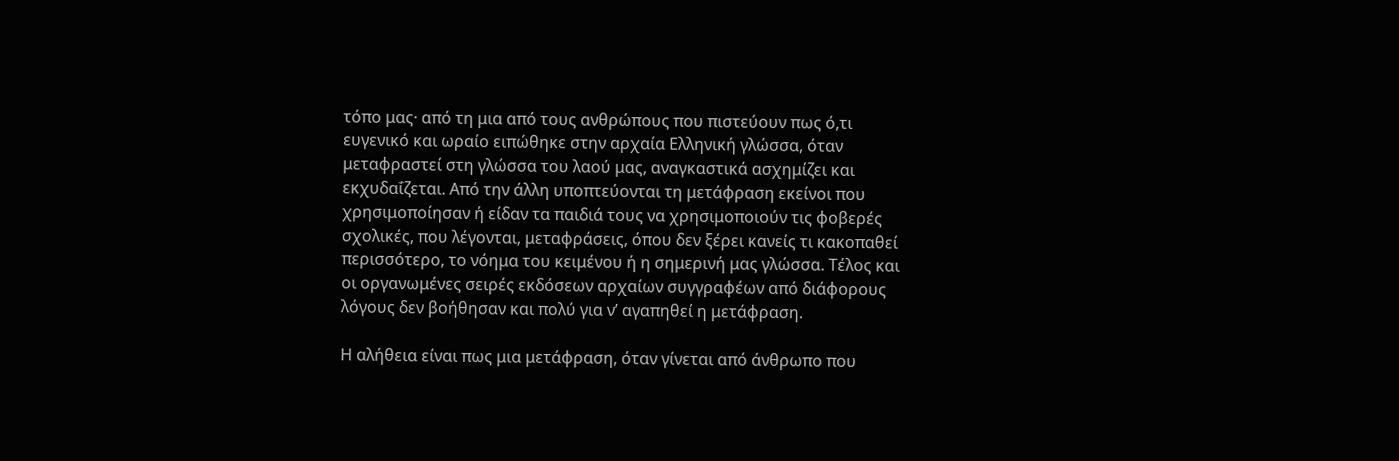τόπο μας· από τη μια από τους ανθρώπους που πιστεύουν πως ό,τι ευγενικό και ωραίο ειπώθηκε στην αρχαία Ελληνική γλώσσα, όταν μεταφραστεί στη γλώσσα του λαού μας, αναγκαστικά ασχημίζει και εκχυδαΐζεται. Από την άλλη υποπτεύονται τη μετάφραση εκείνοι που χρησιμοποίησαν ή είδαν τα παιδιά τους να χρησιμοποιούν τις φοβερές σχολικές, που λέγονται, μεταφράσεις, όπου δεν ξέρει κανείς τι κακοπαθεί περισσότερο, το νόημα του κειμένου ή η σημερινή μας γλώσσα. Τέλος και οι οργανωμένες σειρές εκδόσεων αρχαίων συγγραφέων από διάφορους λόγους δεν βοήθησαν και πολύ για ν’ αγαπηθεί η μετάφραση.

Η αλήθεια είναι πως μια μετάφραση, όταν γίνεται από άνθρωπο που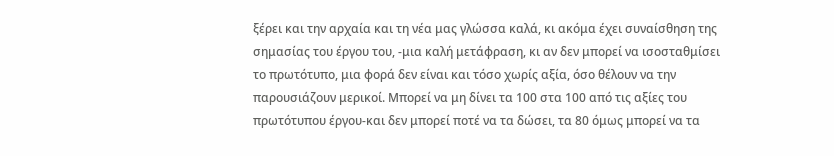ξέρει και την αρχαία και τη νέα μας γλώσσα καλά, κι ακόμα έχει συναίσθηση της σημασίας του έργου του, -μια καλή μετάφραση, κι αν δεν μπορεί να ισοσταθμίσει το πρωτότυπο, μια φορά δεν είναι και τόσο χωρίς αξία, όσο θέλουν να την παρουσιάζουν μερικοί. Μπορεί να μη δίνει τα 100 στα 100 από τις αξίες του πρωτότυπου έργου-και δεν μπορεί ποτέ να τα δώσει, τα 80 όμως μπορεί να τα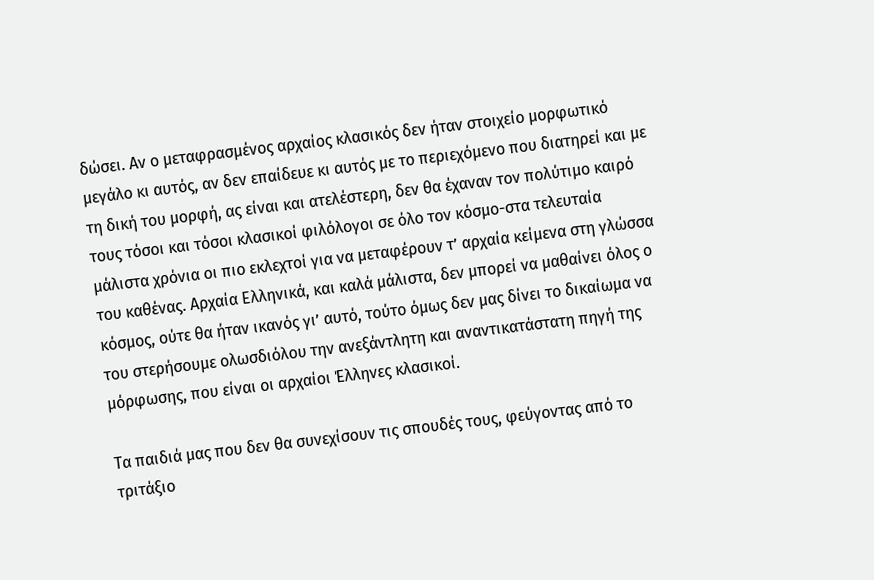δώσει. Αν ο μεταφρασμένος αρχαίος κλασικός δεν ήταν στοιχείο μορφωτικό μεγάλο κι αυτός, αν δεν επαίδευε κι αυτός με το περιεχόμενο που διατηρεί και με τη δική του μορφή, ας είναι και ατελέστερη, δεν θα έχαναν τον πολύτιμο καιρό τους τόσοι και τόσοι κλασικοί φιλόλογοι σε όλο τον κόσμο-στα τελευταία μάλιστα χρόνια οι πιο εκλεχτοί για να μεταφέρουν τ’ αρχαία κείμενα στη γλώσσα του καθένας. Αρχαία Ελληνικά, και καλά μάλιστα, δεν μπορεί να μαθαίνει όλος ο κόσμος, ούτε θα ήταν ικανός γι’ αυτό, τούτο όμως δεν μας δίνει το δικαίωμα να του στερήσουμε ολωσδιόλου την ανεξάντλητη και αναντικατάστατη πηγή της μόρφωσης, που είναι οι αρχαίοι Έλληνες κλασικοί.

Τα παιδιά μας που δεν θα συνεχίσουν τις σπουδές τους, φεύγοντας από το τριτάξιο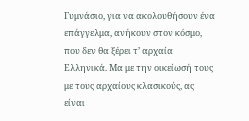Γυμνάσιο, για να ακολουθήσουν ένα επάγγελμα, ανήκουν στον κόσμο, που δεν θα ξέρει τ’ αρχαία Ελληνικά. Μα με την οικείωσή τους με τους αρχαίους κλασικούς, ας είναι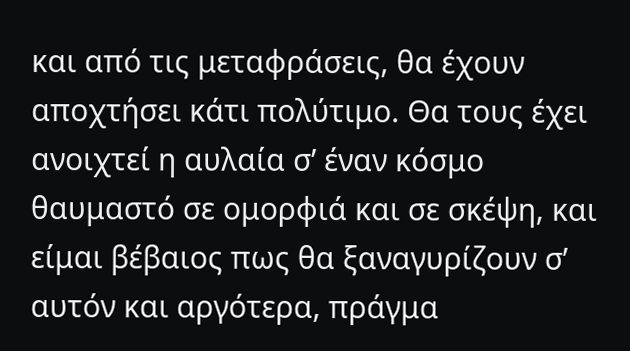και από τις μεταφράσεις, θα έχουν αποχτήσει κάτι πολύτιμο. Θα τους έχει ανοιχτεί η αυλαία σ’ έναν κόσμο θαυμαστό σε ομορφιά και σε σκέψη, και είμαι βέβαιος πως θα ξαναγυρίζουν σ’ αυτόν και αργότερα, πράγμα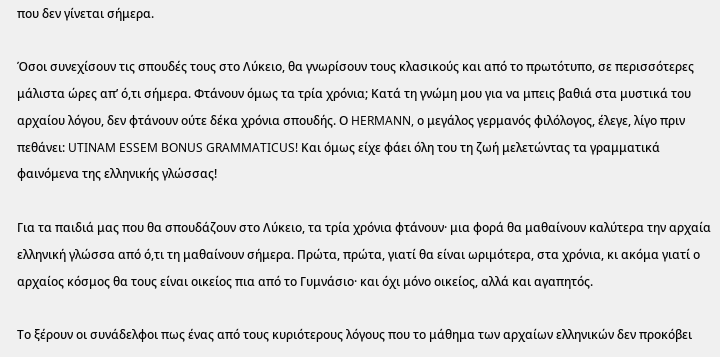που δεν γίνεται σήμερα.

Όσοι συνεχίσουν τις σπουδές τους στο Λύκειο, θα γνωρίσουν τους κλασικούς και από το πρωτότυπο, σε περισσότερες μάλιστα ώρες απ’ ό,τι σήμερα. Φτάνουν όμως τα τρία χρόνια; Κατά τη γνώμη μου για να μπεις βαθιά στα μυστικά του αρχαίου λόγου, δεν φτάνουν ούτε δέκα χρόνια σπουδής. Ο HERMANN, ο μεγάλος γερμανός φιλόλογος, έλεγε, λίγο πριν πεθάνει: UTINAM ESSEM BONUS GRAMMATICUS! Και όμως είχε φάει όλη του τη ζωή μελετώντας τα γραμματικά φαινόμενα της ελληνικής γλώσσας!

Για τα παιδιά μας που θα σπουδάζουν στο Λύκειο, τα τρία χρόνια φτάνουν· μια φορά θα μαθαίνουν καλύτερα την αρχαία ελληνική γλώσσα από ό,τι τη μαθαίνουν σήμερα. Πρώτα, πρώτα, γιατί θα είναι ωριμότερα, στα χρόνια, κι ακόμα γιατί ο αρχαίος κόσμος θα τους είναι οικείος πια από το Γυμνάσιο· και όχι μόνο οικείος, αλλά και αγαπητός.

Το ξέρουν οι συνάδελφοι πως ένας από τους κυριότερους λόγους που το μάθημα των αρχαίων ελληνικών δεν προκόβει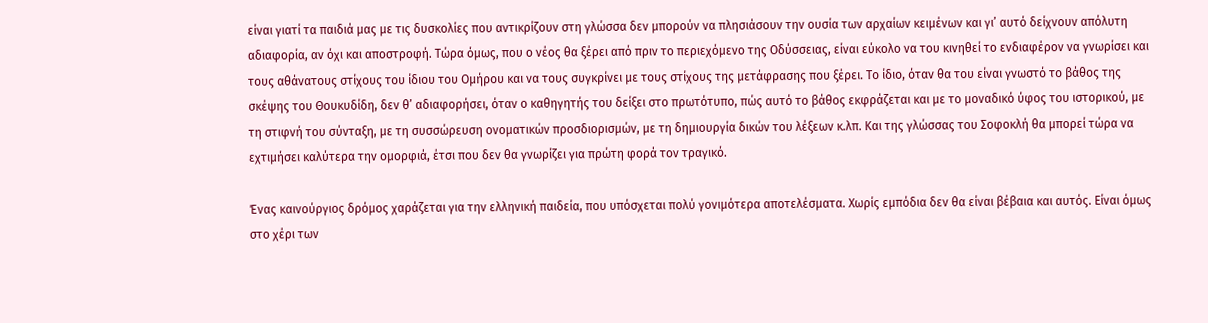είναι γιατί τα παιδιά μας με τις δυσκολίες που αντικρίζουν στη γλώσσα δεν μπορούν να πλησιάσουν την ουσία των αρχαίων κειμένων και γι’ αυτό δείχνουν απόλυτη αδιαφορία, αν όχι και αποστροφή. Τώρα όμως, που ο νέος θα ξέρει από πριν το περιεχόμενο της Οδύσσειας, είναι εύκολο να του κινηθεί το ενδιαφέρον να γνωρίσει και τους αθάνατους στίχους του ίδιου του Ομήρου και να τους συγκρίνει με τους στίχους της μετάφρασης που ξέρει. Το ίδιο, όταν θα του είναι γνωστό το βάθος της σκέψης του Θουκυδίδη, δεν θ’ αδιαφορήσει, όταν ο καθηγητής του δείξει στο πρωτότυπο, πώς αυτό το βάθος εκφράζεται και με το μοναδικό ύφος του ιστορικού, με τη στιφνή του σύνταξη, με τη συσσώρευση ονοματικών προσδιορισμών, με τη δημιουργία δικών του λέξεων κ.λπ. Και της γλώσσας του Σοφοκλή θα μπορεί τώρα να εχτιμήσει καλύτερα την ομορφιά, έτσι που δεν θα γνωρίζει για πρώτη φορά τον τραγικό.

Ένας καινούργιος δρόμος χαράζεται για την ελληνική παιδεία, που υπόσχεται πολύ γονιμότερα αποτελέσματα. Χωρίς εμπόδια δεν θα είναι βέβαια και αυτός. Είναι όμως στο χέρι των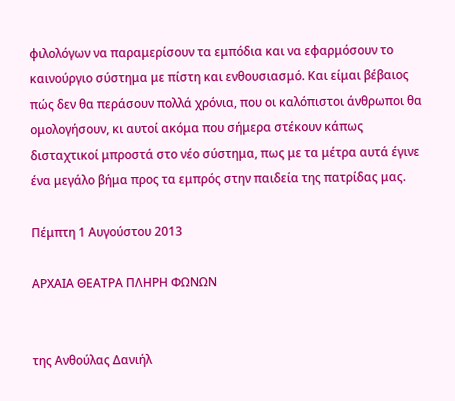φιλολόγων να παραμερίσουν τα εμπόδια και να εφαρμόσουν το καινούργιο σύστημα με πίστη και ενθουσιασμό. Και είμαι βέβαιος πώς δεν θα περάσουν πολλά χρόνια, που οι καλόπιστοι άνθρωποι θα ομολογήσουν, κι αυτοί ακόμα που σήμερα στέκουν κάπως δισταχτικοί μπροστά στο νέο σύστημα, πως με τα μέτρα αυτά έγινε ένα μεγάλο βήμα προς τα εμπρός στην παιδεία της πατρίδας μας.

Πέμπτη 1 Αυγούστου 2013

ΑΡΧΑΙΑ ΘΕΑΤΡΑ ΠΛΗΡΗ ΦΩΝΩΝ


της Ανθούλας Δανιήλ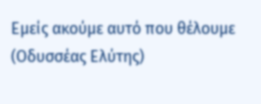Εμείς ακούμε αυτό που θέλουμε
(Οδυσσέας Ελύτης)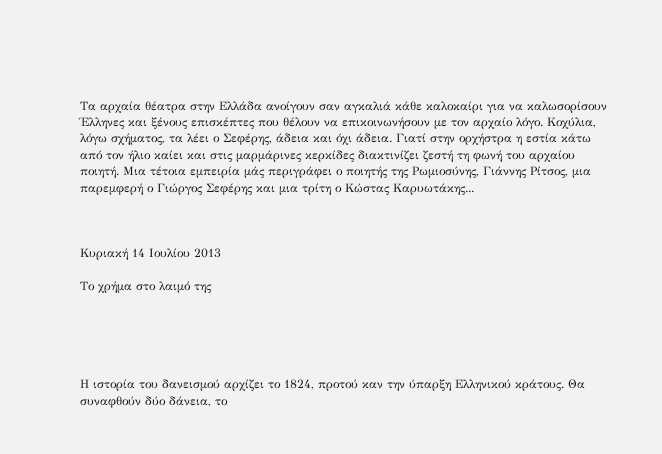Τα αρχαία θέατρα στην Ελλάδα ανοίγουν σαν αγκαλιά κάθε καλοκαίρι για να καλωσορίσουν Έλληνες και ξένους επισκέπτες που θέλουν να επικοινωνήσουν με τον αρχαίο λόγο. Κοχύλια, λόγω σχήματος, τα λέει ο Σεφέρης, άδεια και όχι άδεια. Γιατί στην ορχήστρα η εστία κάτω από τον ήλιο καίει και στις μαρμάρινες κερκίδες διακτινίζει ζεστή τη φωνή του αρχαίου ποιητή. Μια τέτοια εμπειρία μάς περιγράφει ο ποιητής της Ρωμιοσύνης, Γιάννης Ρίτσος, μια παρεμφερή ο Γιώργος Σεφέρης και μια τρίτη ο Κώστας Καρυωτάκης...



Κυριακή 14 Ιουλίου 2013

Το χρήμα στο λαιμό της





Η ιστορία του δανεισμού αρχίζει το 1824, προτού καν την ύπαρξη Ελληνικού κράτους. Θα συναφθούν δύο δάνεια, το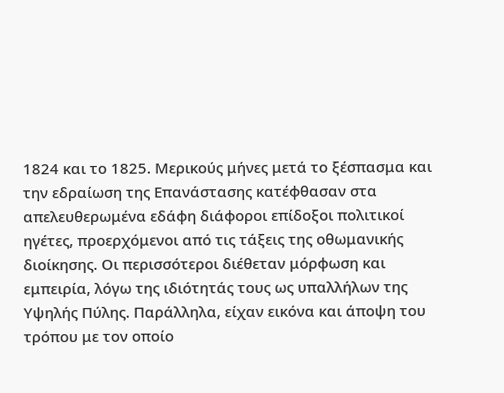1824 και το 1825. Μερικούς μήνες μετά το ξέσπασμα και την εδραίωση της Επανάστασης κατέφθασαν στα απελευθερωμένα εδάφη διάφοροι επίδοξοι πολιτικοί ηγέτες, προερχόμενοι από τις τάξεις της οθωμανικής διοίκησης. Οι περισσότεροι διέθεταν μόρφωση και εμπειρία, λόγω της ιδιότητάς τους ως υπαλλήλων της Υψηλής Πύλης. Παράλληλα, είχαν εικόνα και άποψη του τρόπου με τον οποίο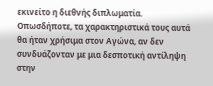εκινείτο η διεθνής διπλωματία. Οπωσδήποτε, τα χαρακτηριστικά τους αυτά θα ήταν χρήσιμα στον Αγώνα, αν δεν συνδυάζονταν με μια δεσποτική αντίληψη στην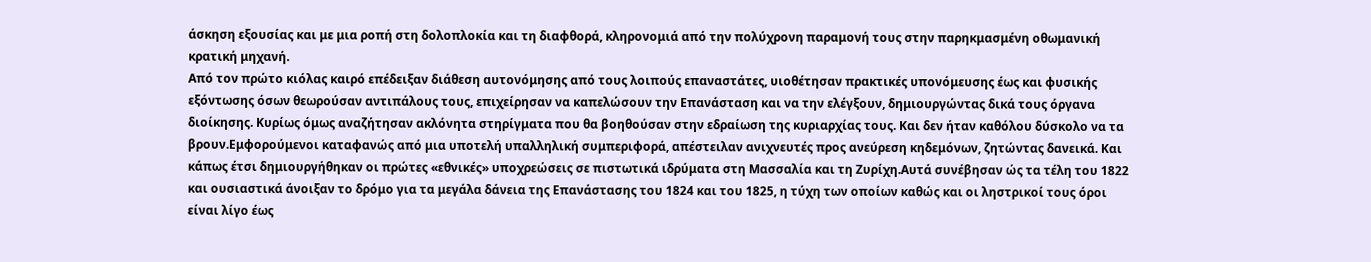άσκηση εξουσίας και με μια ροπή στη δολοπλοκία και τη διαφθορά, κληρονομιά από την πολύχρονη παραμονή τους στην παρηκμασμένη οθωμανική κρατική μηχανή.
Από τον πρώτο κιόλας καιρό επέδειξαν διάθεση αυτονόμησης από τους λοιπούς επαναστάτες, υιοθέτησαν πρακτικές υπονόμευσης έως και φυσικής εξόντωσης όσων θεωρούσαν αντιπάλους τους, επιχείρησαν να καπελώσουν την Επανάσταση και να την ελέγξουν, δημιουργώντας δικά τους όργανα διοίκησης. Κυρίως όμως αναζήτησαν ακλόνητα στηρίγματα που θα βοηθούσαν στην εδραίωση της κυριαρχίας τους. Και δεν ήταν καθόλου δύσκολο να τα βρουν.Εμφορούμενοι καταφανώς από μια υποτελή υπαλληλική συμπεριφορά, απέστειλαν ανιχνευτές προς ανεύρεση κηδεμόνων, ζητώντας δανεικά. Και κάπως έτσι δημιουργήθηκαν οι πρώτες «εθνικές» υποχρεώσεις σε πιστωτικά ιδρύματα στη Μασσαλία και τη Ζυρίχη.Αυτά συνέβησαν ώς τα τέλη του 1822 και ουσιαστικά άνοιξαν το δρόμο για τα μεγάλα δάνεια της Επανάστασης του 1824 και του 1825, η τύχη των οποίων καθώς και οι ληστρικοί τους όροι είναι λίγο έως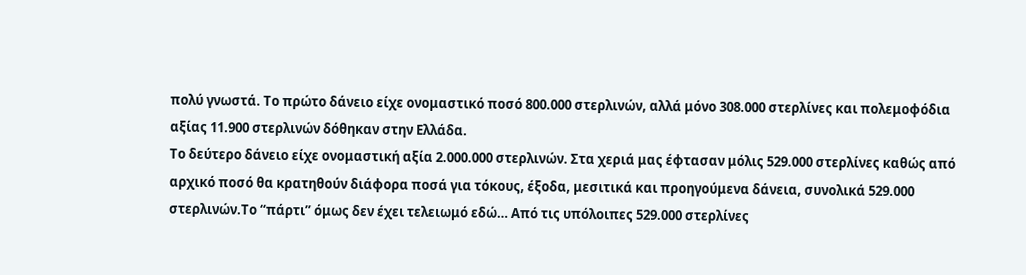πολύ γνωστά. Το πρώτο δάνειο είχε ονομαστικό ποσό 800.000 στερλινών, αλλά μόνο 308.000 στερλίνες και πολεμοφόδια αξίας 11.900 στερλινών δόθηκαν στην Ελλάδα.
Το δεύτερο δάνειο είχε ονομαστική αξία 2.000.000 στερλινών. Στα χεριά μας έφτασαν μόλις 529.000 στερλίνες καθώς από αρχικό ποσό θα κρατηθούν διάφορα ποσά για τόκους, έξοδα, μεσιτικά και προηγούμενα δάνεια, συνολικά 529.000 στερλινών.Το “πάρτι” όμως δεν έχει τελειωμό εδώ… Από τις υπόλοιπες 529.000 στερλίνες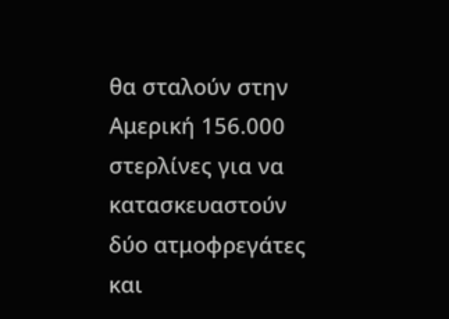θα σταλούν στην Αμερική 156.000 στερλίνες για να κατασκευαστούν δύο ατμοφρεγάτες και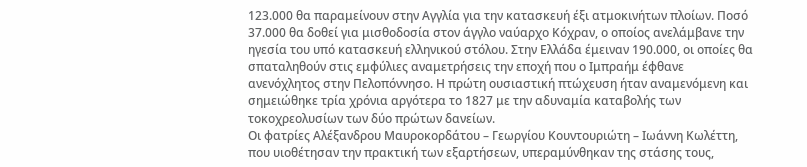123.000 θα παραμείνουν στην Αγγλία για την κατασκευή έξι ατμοκινήτων πλοίων. Ποσό 37.000 θα δοθεί για μισθοδοσία στον άγγλο ναύαρχο Κόχραν, ο οποίος ανελάμβανε την ηγεσία του υπό κατασκευή ελληνικού στόλου. Στην Ελλάδα έμειναν 190.000, οι οποίες θα σπαταληθούν στις εμφύλιες αναμετρήσεις την εποχή που ο Ιμπραήμ έφθανε ανενόχλητος στην Πελοπόννησο. Η πρώτη ουσιαστική πτώχευση ήταν αναμενόμενη και σημειώθηκε τρία χρόνια αργότερα το 1827 με την αδυναμία καταβολής των τοκοχρεολυσίων των δύο πρώτων δανείων.
Οι φατρίες Αλέξανδρου Μαυροκορδάτου – Γεωργίου Κουντουριώτη – Ιωάννη Κωλέττη, που υιοθέτησαν την πρακτική των εξαρτήσεων, υπεραμύνθηκαν της στάσης τους,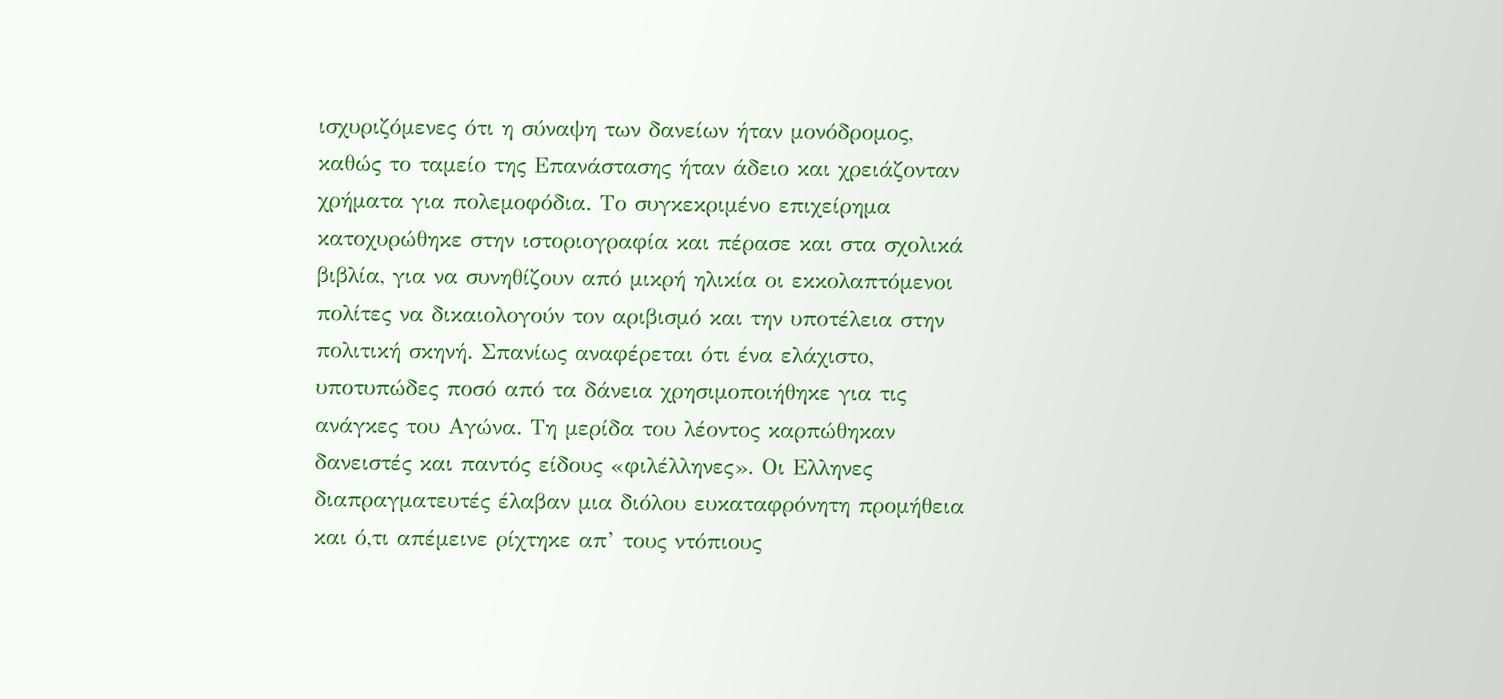ισχυριζόμενες ότι η σύναψη των δανείων ήταν μονόδρομος, καθώς το ταμείο της Επανάστασης ήταν άδειο και χρειάζονταν χρήματα για πολεμοφόδια. Το συγκεκριμένο επιχείρημα κατοχυρώθηκε στην ιστοριογραφία και πέρασε και στα σχολικά βιβλία, για να συνηθίζουν από μικρή ηλικία οι εκκολαπτόμενοι πολίτες να δικαιολογούν τον αριβισμό και την υποτέλεια στην πολιτική σκηνή. Σπανίως αναφέρεται ότι ένα ελάχιστο, υποτυπώδες ποσό από τα δάνεια χρησιμοποιήθηκε για τις ανάγκες του Αγώνα. Τη μερίδα του λέοντος καρπώθηκαν δανειστές και παντός είδους «φιλέλληνες». Οι Ελληνες διαπραγματευτές έλαβαν μια διόλου ευκαταφρόνητη προμήθεια και ό,τι απέμεινε ρίχτηκε απ’ τους ντόπιους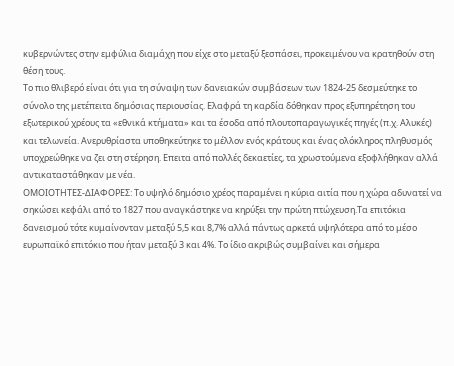κυβερνώντες στην εμφύλια διαμάχη που είχε στο μεταξύ ξεσπάσει, προκειμένου να κρατηθούν στη θέση τους.
Το πιο θλιβερό είναι ότι για τη σύναψη των δανειακών συμβάσεων των 1824-25 δεσμεύτηκε το σύνολο της μετέπειτα δημόσιας περιουσίας. Ελαφρά τη καρδία δόθηκαν προς εξυπηρέτηση του εξωτερικού χρέους τα «εθνικά κτήματα» και τα έσοδα από πλουτοπαραγωγικές πηγές (π.χ. Αλυκές) και τελωνεία. Ανερυθρίαστα υποθηκεύτηκε το μέλλον ενός κράτους και ένας ολόκληρος πληθυσμός υποχρεώθηκε να ζει στη στέρηση. Επειτα από πολλές δεκαετίες, τα χρωστούμενα εξοφλήθηκαν αλλά αντικαταστάθηκαν με νέα.
ΟΜΟΙΟΤΗΤΕΣ-ΔΙΑΦΟΡΕΣ: Το υψηλό δημόσιο χρέος παραμένει η κύρια αιτία που η χώρα αδυνατεί να σηκώσει κεφάλι από το 1827 που αναγκάστηκε να κηρύξει την πρώτη πτώχευση.Τα επιτόκια δανεισμού τότε κυμαίνονταν μεταξύ 5,5 και 8,7% αλλά πάντως αρκετά υψηλότερα από το μέσο ευρωπαϊκό επιτόκιο που ήταν μεταξύ 3 και 4%. Το ίδιο ακριβώς συμβαίνει και σήμερα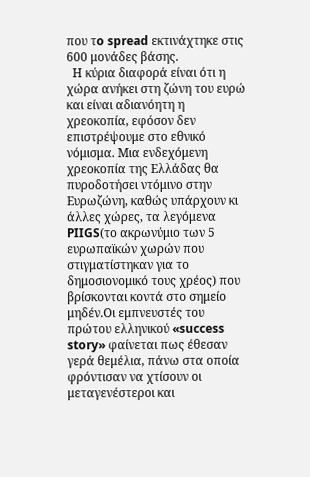που τo spread εκτινάχτηκε στις 600 μονάδες βάσης.
  Η κύρια διαφορά είναι ότι η χώρα ανήκει στη ζώνη του ευρώ και είναι αδιανόητη η χρεοκοπία, εφόσον δεν επιστρέψουμε στο εθνικό νόμισμα. Μια ενδεχόμενη χρεοκοπία της Ελλάδας θα πυροδοτήσει ντόμινο στην Ευρωζώνη, καθώς υπάρχουν κι άλλες χώρες, τα λεγόμενα PIIGS(το ακρωνύμιο των 5 ευρωπαϊκών χωρών που στιγματίστηκαν για το δημοσιονομικό τους χρέος) που βρίσκονται κοντά στο σημείο μηδέν.Οι εμπνευστές του πρώτου ελληνικού «success story» φαίνεται πως έθεσαν γερά θεμέλια, πάνω στα οποία φρόντισαν να χτίσουν οι μεταγενέστεροι και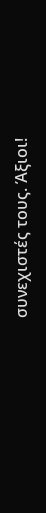συνεχιστές τους. Άξιοι!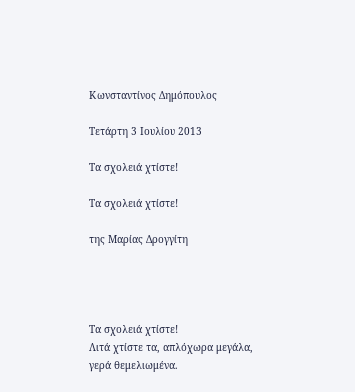Κωνσταντίνος Δημόπουλος

Τετάρτη 3 Ιουλίου 2013

Τα σχολειά χτίστε!

Τα σχολειά χτίστε!

της Μαρίας Δρογγίτη




Τα σχολειά χτίστε!
Λιτά χτίστε τα, απλόχωρα μεγάλα,
γερά θεμελιωμένα.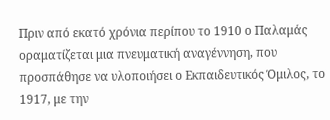Πριν από εκατό χρόνια περίπου το 1910 ο Παλαμάς οραματίζεται μια πνευματική αναγέννηση, που προσπάθησε να υλοποιήσει ο Εκπαιδευτικός Όμιλος, το 1917, με την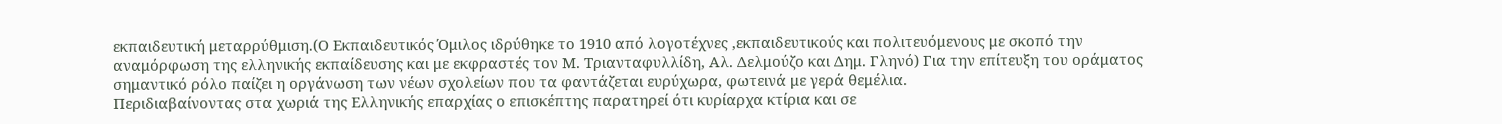εκπαιδευτική μεταρρύθμιση.(Ο Εκπαιδευτικός Όμιλος ιδρύθηκε το 1910 από λογοτέχνες ,εκπαιδευτικούς και πολιτευόμενους με σκοπό την αναμόρφωση της ελληνικής εκπαίδευσης και με εκφραστές τον Μ. Τριανταφυλλίδη, Αλ. Δελμούζο και Δημ. Γληνό) Για την επίτευξη του οράματος σημαντικό ρόλο παίζει η οργάνωση των νέων σχολείων που τα φαντάζεται ευρύχωρα, φωτεινά με γερά θεμέλια.
Περιδιαβαίνοντας στα χωριά της Ελληνικής επαρχίας ο επισκέπτης παρατηρεί ότι κυρίαρχα κτίρια και σε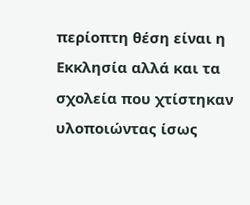περίοπτη θέση είναι η Εκκλησία αλλά και τα σχολεία που χτίστηκαν υλοποιώντας ίσως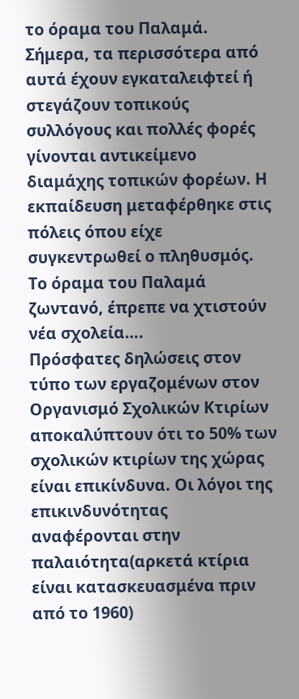το όραμα του Παλαμά. Σήμερα, τα περισσότερα από αυτά έχουν εγκαταλειφτεί ή στεγάζουν τοπικούς συλλόγους και πολλές φορές γίνονται αντικείμενο διαμάχης τοπικών φορέων. Η εκπαίδευση μεταφέρθηκε στις πόλεις όπου είχε συγκεντρωθεί ο πληθυσμός. Το όραμα του Παλαμά ζωντανό, έπρεπε να χτιστούν νέα σχολεία….
Πρόσφατες δηλώσεις στον τύπο των εργαζομένων στον Οργανισμό Σχολικών Κτιρίων αποκαλύπτουν ότι το 50% των σχολικών κτιρίων της χώρας είναι επικίνδυνα. Οι λόγοι της επικινδυνότητας αναφέρονται στην παλαιότητα(αρκετά κτίρια είναι κατασκευασμένα πριν από το 1960)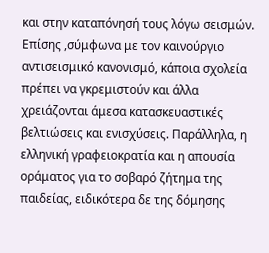και στην καταπόνησή τους λόγω σεισμών. Επίσης ,σύμφωνα με τον καινούργιο αντισεισμικό κανονισμό, κάποια σχολεία πρέπει να γκρεμιστούν και άλλα χρειάζονται άμεσα κατασκευαστικές βελτιώσεις και ενισχύσεις. Παράλληλα, η ελληνική γραφειοκρατία και η απουσία οράματος για το σοβαρό ζήτημα της παιδείας, ειδικότερα δε της δόμησης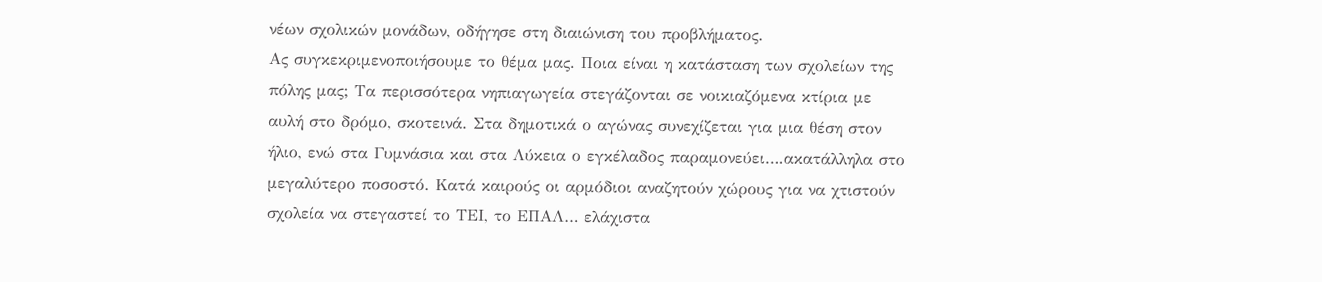νέων σχολικών μονάδων, οδήγησε στη διαιώνιση του προβλήματος.
Ας συγκεκριμενοποιήσουμε το θέμα μας. Ποια είναι η κατάσταση των σχολείων της πόλης μας; Τα περισσότερα νηπιαγωγεία στεγάζονται σε νοικιαζόμενα κτίρια με αυλή στο δρόμο, σκοτεινά. Στα δημοτικά ο αγώνας συνεχίζεται για μια θέση στον ήλιο, ενώ στα Γυμνάσια και στα Λύκεια ο εγκέλαδος παραμονεύει….ακατάλληλα στο μεγαλύτερο ποσοστό. Κατά καιρούς οι αρμόδιοι αναζητούν χώρους για να χτιστούν σχολεία να στεγαστεί το ΤΕΙ, το ΕΠΑΛ… ελάχιστα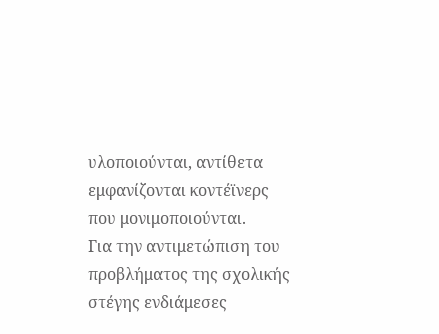υλοποιούνται, αντίθετα εμφανίζονται κοντέϊνερς που μονιμοποιούνται.
Για την αντιμετώπιση του προβλήματος της σχολικής στέγης ενδιάμεσες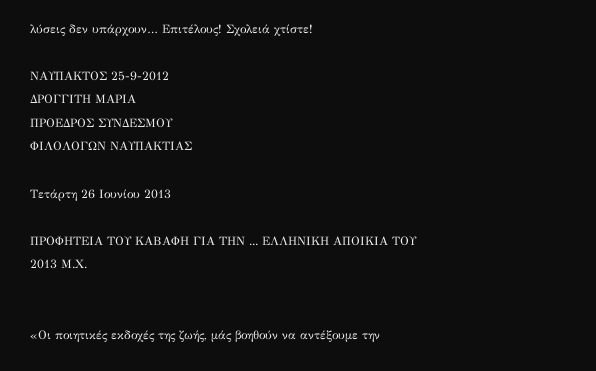λύσεις δεν υπάρχουν… Επιτέλους! Σχολειά χτίστε!

ΝΑΥΠΑΚΤΟΣ 25-9-2012
ΔΡΟΓΓΙΤΗ ΜΑΡΙΑ
ΠΡΟΕΔΡΟΣ ΣΥΝΔΕΣΜΟΥ
ΦΙΛΟΛΟΓΩΝ ΝΑΥΠΑΚΤΙΑΣ

Τετάρτη 26 Ιουνίου 2013

ΠΡΟΦΗΤΕΙΑ ΤΟΥ ΚΑΒΑΦΗ ΓΙΑ ΤΗΝ ... ΕΛΛΗΝΙΚΗ ΑΠΟΙΚΙΑ ΤΟΥ 2013 Μ.Χ.


«Οι ποιητικές εκδοχές της ζωής, μάς βοηθούν να αντέξουμε την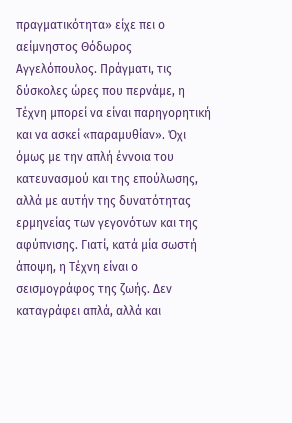πραγματικότητα» είχε πει ο αείμνηστος Θόδωρος Αγγελόπουλος. Πράγματι, τις δύσκολες ώρες που περνάμε, η Τέχνη μπορεί να είναι παρηγορητική και να ασκεί «παραμυθίαν». Όχι όμως με την απλή έννοια του κατευνασμού και της επούλωσης, αλλά με αυτήν της δυνατότητας ερμηνείας των γεγονότων και της αφύπνισης. Γιατί, κατά μία σωστή άποψη, η Τέχνη είναι ο σεισμογράφος της ζωής. Δεν καταγράφει απλά, αλλά και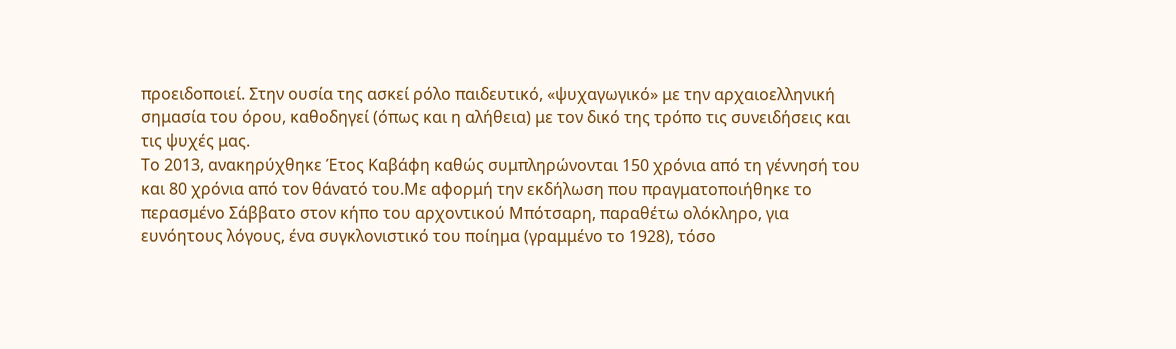προειδοποιεί. Στην ουσία της ασκεί ρόλο παιδευτικό, «ψυχαγωγικό» με την αρχαιοελληνική σημασία του όρου, καθοδηγεί (όπως και η αλήθεια) με τον δικό της τρόπο τις συνειδήσεις και τις ψυχές μας.
Το 2013, ανακηρύχθηκε Έτος Καβάφη καθώς συμπληρώνονται 150 χρόνια από τη γέννησή του και 80 χρόνια από τον θάνατό του.Με αφορμή την εκδήλωση που πραγματοποιήθηκε το περασμένο Σάββατο στον κήπο του αρχοντικού Μπότσαρη, παραθέτω ολόκληρο, για ευνόητους λόγους, ένα συγκλονιστικό του ποίημα (γραμμένο το 1928), τόσο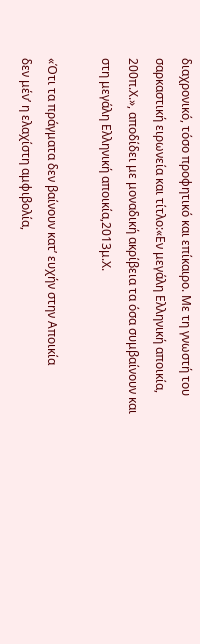διαχρονικό, τόσο προφητικό και επίκαιρο. Με τη γνωστή του σαρκαστική ειρωνεία και τίτλο:«Εν μεγάλη Ελληνική αποικία, 200π.Χ.», αποδίδει με μοναδική ακρίβεια τα όσα συμβαίνουν και στη μεγάλη Ελληνική αποικία,2013μ.Χ.

«Ότι τα πράγματα δεν βαίνουν κατ’ ευχήν στην Αποικία
δεν μέν’ η ελαχίστη αμφιβολία,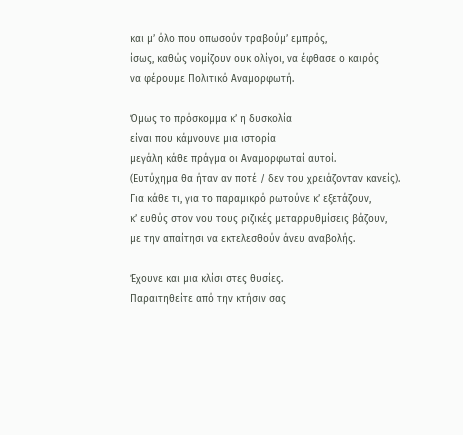και μ’ όλο που οπωσούν τραβούμ’ εμπρός,
ίσως, καθώς νομίζουν ουκ ολίγοι, να έφθασε ο καιρός
να φέρουμε Πολιτικό Αναμορφωτή.

Όμως το πρόσκομμα κ’ η δυσκολία
είναι που κάμνουνε μια ιστορία
μεγάλη κάθε πράγμα οι Αναμορφωταί αυτοί.
(Ευτύχημα θα ήταν αν ποτέ / δεν του χρειάζονταν κανείς).
Για κάθε τι, για το παραμικρό ρωτούνε κ’ εξετάζουν,
κ’ ευθύς στον νου τους ριζικές μεταρρυθμίσεις βάζουν,
με την απαίτησι να εκτελεσθούν άνευ αναβολής.

Έχουνε και μια κλίσι στες θυσίες.
Παραιτηθείτε από την κτήσιν σας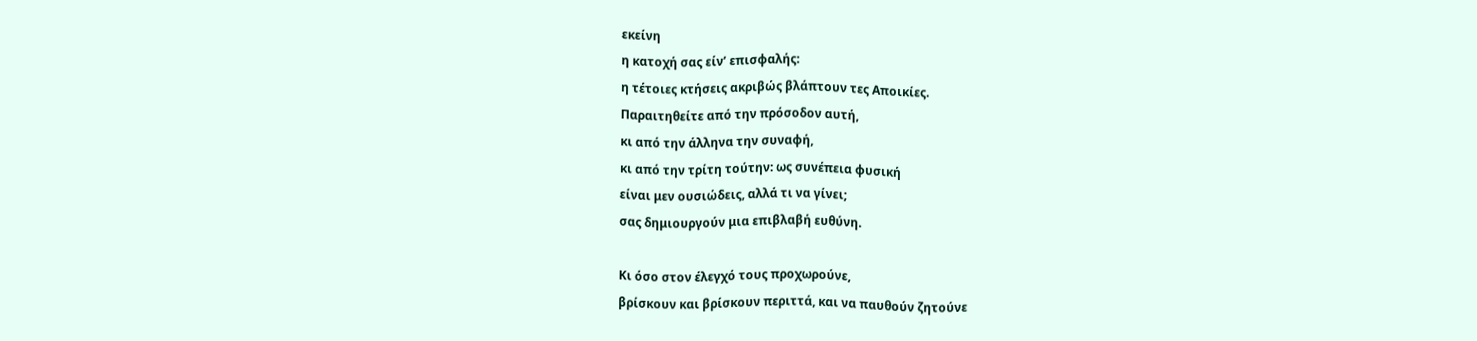εκείνη
η κατοχή σας είν’ επισφαλής:
η τέτοιες κτήσεις ακριβώς βλάπτουν τες Αποικίες.
Παραιτηθείτε από την πρόσοδον αυτή,
κι από την άλληνα την συναφή,
κι από την τρίτη τούτην: ως συνέπεια φυσική
είναι μεν ουσιώδεις, αλλά τι να γίνει;
σας δημιουργούν μια επιβλαβή ευθύνη.

Κι όσο στον έλεγχό τους προχωρούνε,
βρίσκουν και βρίσκουν περιττά, και να παυθούν ζητούνε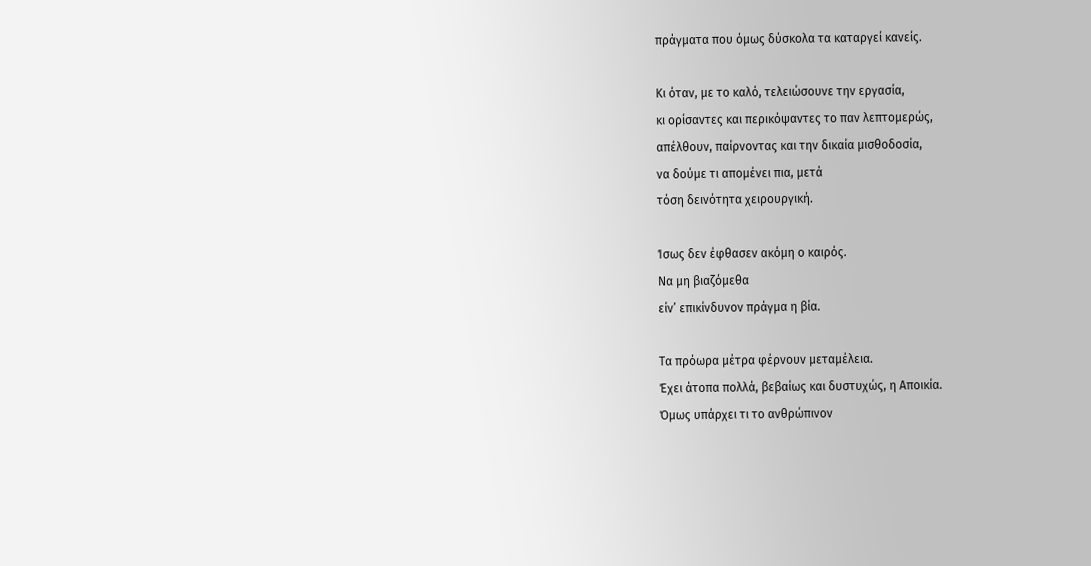πράγματα που όμως δύσκολα τα καταργεί κανείς.

Κι όταν, με το καλό, τελειώσουνε την εργασία,
κι ορίσαντες και περικόψαντες το παν λεπτομερώς,
απέλθουν, παίρνοντας και την δικαία μισθοδοσία,
να δούμε τι απομένει πια, μετά
τόση δεινότητα χειρουργική.

Ίσως δεν έφθασεν ακόμη ο καιρός.
Να μη βιαζόμεθα
είν’ επικίνδυνον πράγμα η βία.

Τα πρόωρα μέτρα φέρνουν μεταμέλεια.
Έχει άτοπα πολλά, βεβαίως και δυστυχώς, η Αποικία.
Όμως υπάρχει τι το ανθρώπινον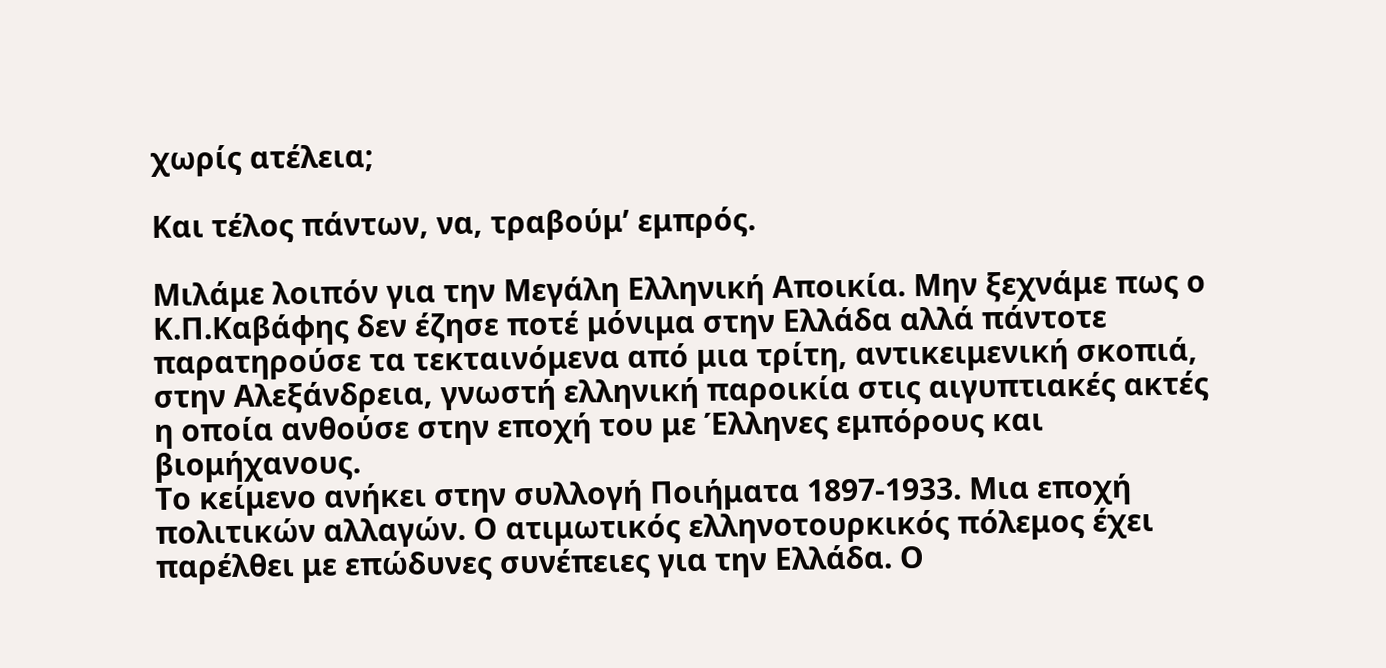χωρίς ατέλεια;

Και τέλος πάντων, να, τραβούμ’ εμπρός.

Μιλάμε λοιπόν για την Μεγάλη Ελληνική Αποικία. Μην ξεχνάμε πως ο Κ.Π.Καβάφης δεν έζησε ποτέ μόνιμα στην Ελλάδα αλλά πάντοτε παρατηρούσε τα τεκταινόμενα από μια τρίτη, αντικειμενική σκοπιά, στην Αλεξάνδρεια, γνωστή ελληνική παροικία στις αιγυπτιακές ακτές η οποία ανθούσε στην εποχή του με Έλληνες εμπόρους και βιομήχανους.
Το κείμενο ανήκει στην συλλογή Ποιήματα 1897-1933. Μια εποχή πολιτικών αλλαγών. Ο ατιμωτικός ελληνοτουρκικός πόλεμος έχει παρέλθει με επώδυνες συνέπειες για την Ελλάδα. Ο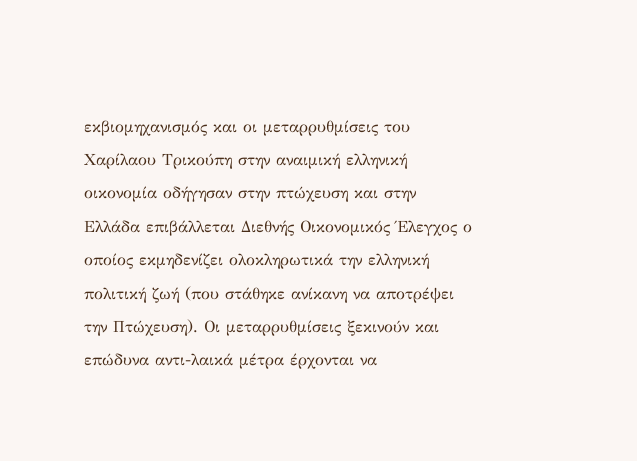εκβιομηχανισμός και οι μεταρρυθμίσεις του Χαρίλαου Τρικούπη στην αναιμική ελληνική οικονομία οδήγησαν στην πτώχευση και στην Ελλάδα επιβάλλεται Διεθνής Οικονομικός Έλεγχος ο οποίος εκμηδενίζει ολοκληρωτικά την ελληνική πολιτική ζωή (που στάθηκε ανίκανη να αποτρέψει την Πτώχευση). Οι μεταρρυθμίσεις ξεκινούν και επώδυνα αντι-λαικά μέτρα έρχονται να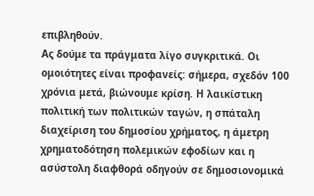επιβληθούν.
Ας δούμε τα πράγματα λίγο συγκριτικά. Οι ομοιότητες είναι προφανείς: σήμερα, σχεδόν 100 χρόνια μετά, βιώνουμε κρίση. Η λαικίστικη πολιτική των πολιτικών ταγών, η σπάταλη διαχείριση του δημοσίου χρήματος, η άμετρη χρηματοδότηση πολεμικών εφοδίων και η ασύστολη διαφθορά οδηγούν σε δημοσιονομικά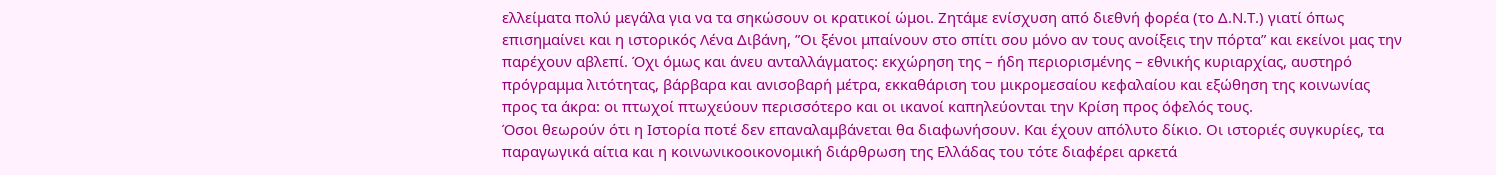ελλείματα πολύ μεγάλα για να τα σηκώσουν οι κρατικοί ώμοι. Ζητάμε ενίσχυση από διεθνή φορέα (το Δ.Ν.Τ.) γιατί όπως επισημαίνει και η ιστορικός Λένα Διβάνη, ”Οι ξένοι μπαίνουν στο σπίτι σου μόνο αν τους ανοίξεις την πόρτα” και εκείνοι μας την παρέχουν αβλεπί. Όχι όμως και άνευ ανταλλάγματος: εκχώρηση της – ήδη περιορισμένης – εθνικής κυριαρχίας, αυστηρό πρόγραμμα λιτότητας, βάρβαρα και ανισοβαρή μέτρα, εκκαθάριση του μικρομεσαίου κεφαλαίου και εξώθηση της κοινωνίας προς τα άκρα: οι πτωχοί πτωχεύουν περισσότερο και οι ικανοί καπηλεύονται την Κρίση προς όφελός τους.
Όσοι θεωρούν ότι η Ιστορία ποτέ δεν επαναλαμβάνεται θα διαφωνήσουν. Και έχουν απόλυτο δίκιο. Οι ιστοριές συγκυρίες, τα παραγωγικά αίτια και η κοινωνικοοικονομική διάρθρωση της Ελλάδας του τότε διαφέρει αρκετά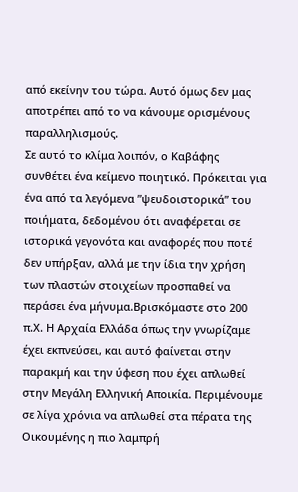από εκείνην του τώρα. Αυτό όμως δεν μας αποτρέπει από το να κάνουμε ορισμένους παραλληλισμούς.
Σε αυτό το κλίμα λοιπόν, ο Καβάφης συνθέτει ένα κείμενο ποιητικό. Πρόκειται για ένα από τα λεγόμενα ”ψευδοιστορικά” του ποιήματα, δεδομένου ότι αναφέρεται σε ιστορικά γεγονότα και αναφορές που ποτέ δεν υπήρξαν, αλλά με την ίδια την χρήση των πλαστών στοιχείων προσπαθεί να περάσει ένα μήνυμα.Βρισκόμαστε στο 200 π.Χ. Η Αρχαία Ελλάδα όπως την γνωρίζαμε έχει εκπνεύσει, και αυτό φαίνεται στην παρακμή και την ύφεση που έχει απλωθεί στην Μεγάλη Ελληνική Αποικία. Περιμένουμε σε λίγα χρόνια να απλωθεί στα πέρατα της Οικουμένης η πιο λαμπρή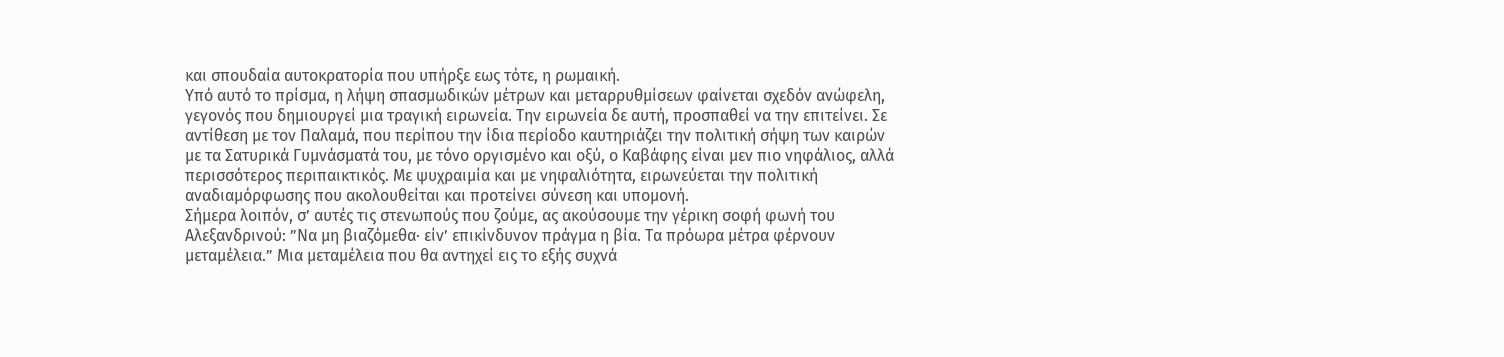και σπουδαία αυτοκρατορία που υπήρξε εως τότε, η ρωμαική.
Υπό αυτό το πρίσμα, η λήψη σπασμωδικών μέτρων και μεταρρυθμίσεων φαίνεται σχεδόν ανώφελη, γεγονός που δημιουργεί μια τραγική ειρωνεία. Την ειρωνεία δε αυτή, προσπαθεί να την επιτείνει. Σε αντίθεση με τον Παλαμά, που περίπου την ίδια περίοδο καυτηριάζει την πολιτική σήψη των καιρών με τα Σατυρικά Γυμνάσματά του, με τόνο οργισμένο και οξύ, ο Καβάφης είναι μεν πιο νηφάλιος, αλλά περισσότερος περιπαικτικός. Με ψυχραιμία και με νηφαλιότητα, ειρωνεύεται την πολιτική αναδιαμόρφωσης που ακολουθείται και προτείνει σύνεση και υπομονή.
Σήμερα λοιπόν, σ’ αυτές τις στενωπούς που ζούμε, ας ακούσουμε την γέρικη σοφή φωνή του Αλεξανδρινού: ”Να μη βιαζόμεθα· είν’ επικίνδυνον πράγμα η βία. Τα πρόωρα μέτρα φέρνουν μεταμέλεια.” Μια μεταμέλεια που θα αντηχεί εις το εξής συχνά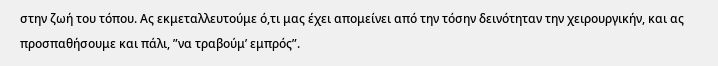στην ζωή του τόπου. Ας εκμεταλλευτούμε ό,τι μας έχει απομείνει από την τόσην δεινότηταν την χειρουργικήν, και ας προσπαθήσουμε και πάλι, ”να τραβούμ’ εμπρός”.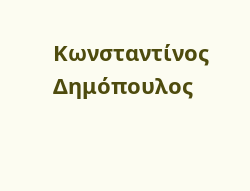Κωνσταντίνος Δημόπουλος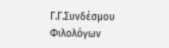Γ.Γ.Συνδέσμου Φιλολόγων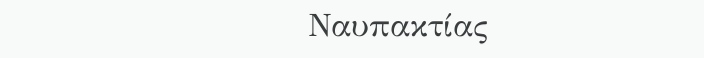Ναυπακτίας